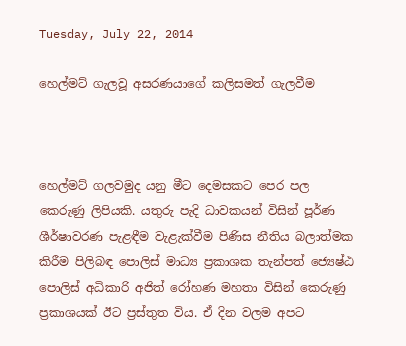Tuesday, July 22, 2014

හෙල්මට් ගැලවූ අසරණයාගේ කලිසමත් ගැලවීම



හෙල්මට් ගලවමුද යනු මීට දෙමසකට පෙර පල කෙරුණු ලිපියකි. යතුරු පැදි ධාවකයන් විසින් පූර්ණ ශීර්ෂාවරණ පැළඳීම වැළැක්වීම පිණිස නීතිය බලාත්මක කිරීම පිලිබඳ පොලිස් මාධ්‍ය ප්‍රකාශක තැන්පත් ජ්‍යෙෂ්ඨ පොලිස්‌ අධිකාරි අජිත් රෝහණ මහතා විසින් කෙරුණු ප්‍රකාශයක් ඊට ප්‍රස්තුත විය. ඒ දින වලම අපට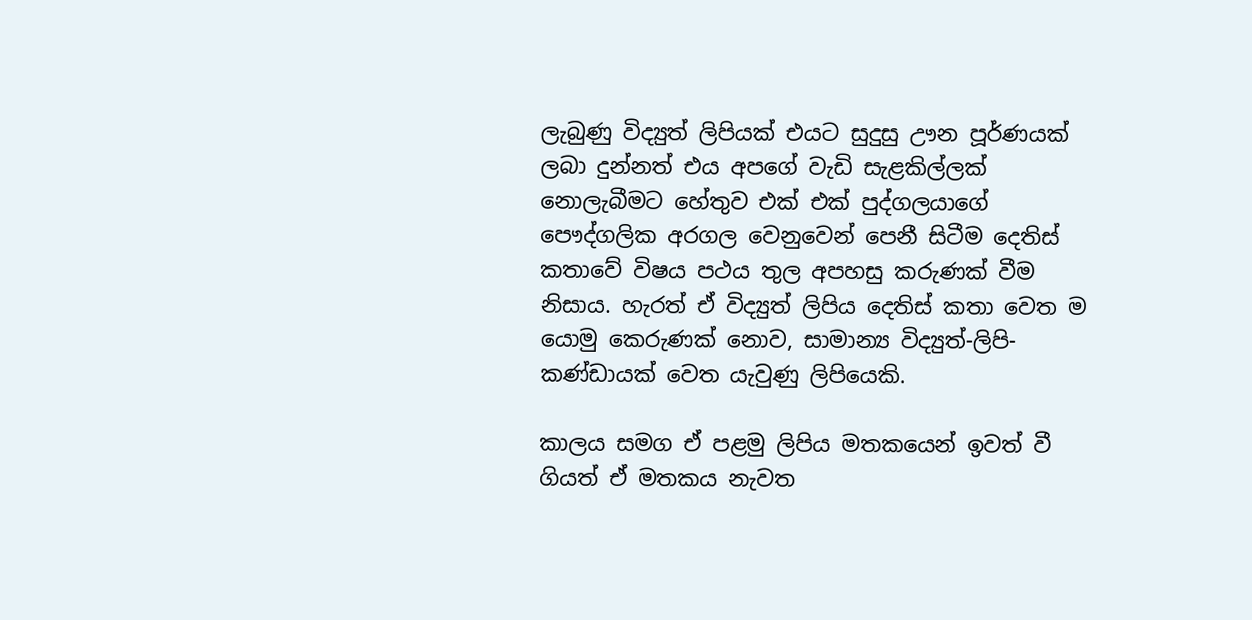ලැබුණු විද්‍යුත් ලිපියක් එයට සුදුසු ඌන පූර්ණයක් ලබා දුන්නත් එය අපගේ වැඩි සැළකිල්ලක් නොලැබීමට හේතුව එක් එක් පුද්ගලයාගේ පෞද්ගලික අරගල වෙනුවෙන් පෙනී සිටීම දෙතිස් කතාවේ විෂය පථය තුල අපහසු කරුණක් වීම නිසාය. හැරත් ඒ විද්‍යුත් ලිපිය දෙතිස් කතා වෙත ම යොමු කෙරුණක් නොව, සාමාන්‍ය විද්‍යුත්-ලිපි-කණ්ඩායක් වෙත යැවුණු ලිපියෙකි.

කාලය සමග ඒ පළමු ලිපිය මතකයෙන් ඉවත් වී ගියත් ඒ මතකය නැවත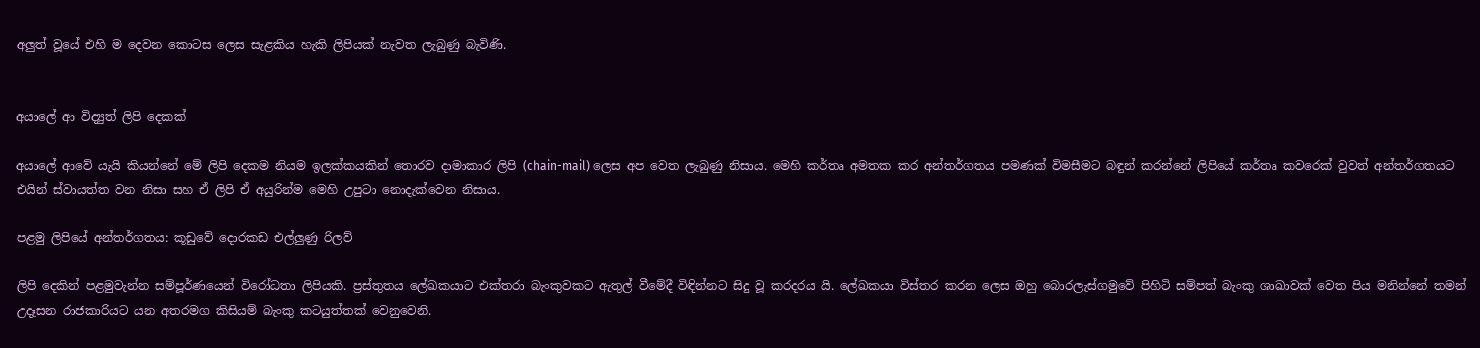අලුත් වූයේ එහි ම දෙවන කොටස ලෙස සැළකිය හැකි ලිපියක් නැවත ලැබුණු බැවිණි.


අයාලේ ආ විද්‍යුත් ලිපි දෙකක්

අයාලේ ආවේ යැයි කියන්නේ මේ ලිපි දෙකම නියම ඉලක්කයකින් තොරව දාමාකාර ලිපි (chain-mail) ලෙස අප වෙත ලැබුණු නිසාය. මෙහි කර්තෘ අමතක කර අන්තර්ගතය පමණක් විමසීමට බඳුන් කරන්නේ ලිපියේ කර්තෘ කවරෙක් වුවත් අන්තර්ගතයට එයින් ස්වායත්ත වන නිසා සහ ඒ ලිපි ඒ අයුරින්ම මෙහි උපුටා නොදැක්වෙන නිසාය.

පළමු ලිපියේ අන්තර්ගතය: කූඩුවේ දොරකඩ එල්ලුණු රිලව්

ලිපි දෙකින් පළමුවැන්න සම්පූර්ණයෙන් විරෝධතා ලිපියකි. ප්‍රස්තුතය ලේඛකයාට එක්තරා බැංකුවකට ඇතුල් වීමේදී විඳින්නට සිදු වූ කරදරය යි. ලේඛකයා විස්තර කරන ලෙස ඔහු බොරලැස්ගමුවේ පිහිටි සම්පත් බැංකු ශාඛාවක් වෙත පිය මනින්නේ තමන් උදෑසන රාජකාරියට යන අතරමග කිසියම් බැංකු කටයුත්තක් වෙනුවෙනි.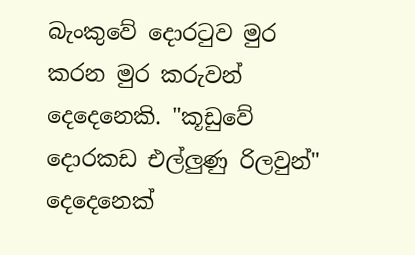බැංකුවේ දොරටුව මුර කරන මුර කරුවන් දෙදෙනෙකි. "කූඩුවේ දොරකඩ එල්ලුණු රිලවුන්" දෙදෙනෙක්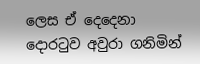ලෙස ඒ දෙදෙනා දොරටුව අවුරා ගනිමින්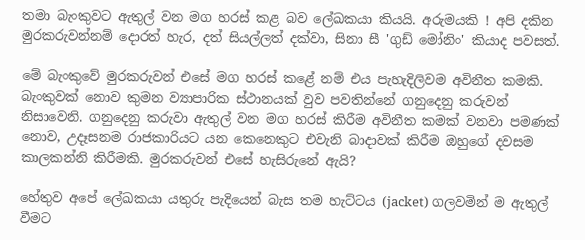තමා බැංකුවට ඇතුල් වන මග හරස් කළ බව ලේඛකයා කියයි. අරුමයකි ! අපි දකින මුරකරුවන්නම් දොරත් හැර, දත් සියල්ලත් දක්වා, සිනා සී 'ගුඩ් මෝනිං' කියාද පවසත්.

මේ බැංකුවේ මුරකරුවන් එසේ මග හරස් කළේ නම් එය පැහැදිලිවම අවිනීත කමකි. බැංකුවක් නොව කුමන ව්‍යාපාරික ස්ථානයක් වුව පවතින්නේ ගනුදෙනු කරුවන් නිසාවෙනි. ගනුදෙනු කරුවා ඇතුල් වන මග හරස් කිරීම අවිනීත කමක් වනවා පමණක් නොව, උදෑසනම රාජකාරියට යන කෙනෙකුට එවැනි බාදාවක් කිරීම ඔහුගේ දවසම කාලකන්නි කිරීමකි. මුරකරුවන් එසේ හැසිරුනේ ඇයි?

හේතුව අපේ ලේඛකයා යතුරු පැදියෙන් බැස තම හැට්ටය (jacket) ගලවමින් ම ඇතුල් වීමට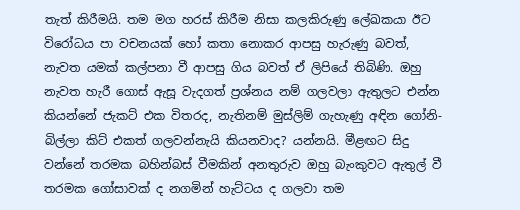තැත් කිරීමයි. තම මග හරස් කිරීම නිසා කලකිරුණු ලේඛකයා ඊට විරෝධය පා වචනයක් හෝ කතා නොකර ආපසු හැරුණු බවත්, නැවත යමක් කල්පනා වී ආපසු ගිය බවත් ඒ ලිපියේ තිබිණි. ඔහු නැවත හැරී ගොස් ඇසූ වැදගත් ප්‍රශ්නය නම් ගලවලා ඇතුලට එන්න කියන්නේ ජැකට් එක විතරද, නැතිනම් මුස්ලිම් ගැහැණු අඳින ගෝනි-බිල්ලා කිට් එකත් ගලවන්නැයි කියනවාද? යන්නයි. මීළඟට සිදු වන්නේ තරමක බහින්බස් වීමකින් අනතුරුව ඔහු බැංකුවට ඇතුල් වී තරමක ගෝසාවක් ද නගමින් හැට්ටය ද ගලවා තම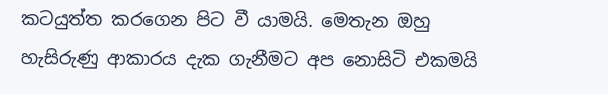කටයුත්ත කරගෙන පිට වී යාමයි. මෙතැන ඔහු හැසිරුණු ආකාරය දැක ගැනීමට අප නොසිටි එකමයි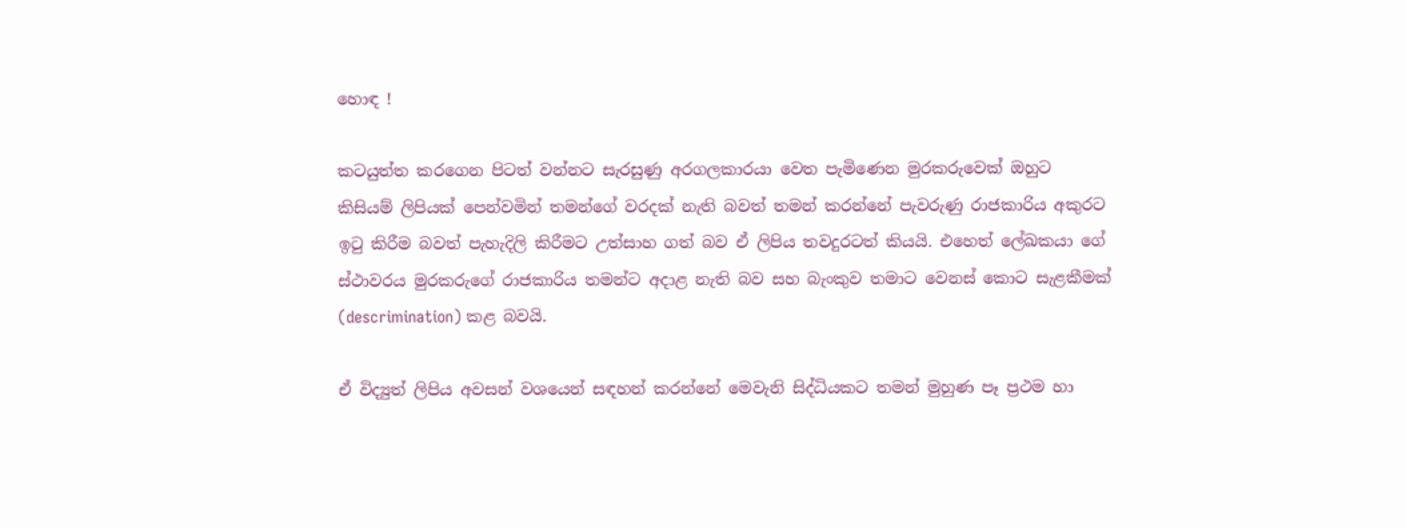හොඳ !

කටයුත්ත කරගෙන පිටත් වන්නට සැරසුණු අරගලකාරයා වෙත පැමිණෙන මුරකරුවෙක් ඔහුට කිසියම් ලිපියක් පෙන්වමින් තමන්ගේ වරදක් නැති බවත් තමන් කරන්නේ පැවරුණු රාජකාරිය අකුරට ඉටු කිරීම බවත් පැහැදිලි කිරීමට උත්සාහ ගත් බව ඒ ලිපිය තවදුරටත් කියයි. එහෙත් ලේඛකයා ගේ ස්ථාවරය මුරකරුගේ රාජකාරිය තමන්ට අදාළ නැති බව සහ බැංකුව තමාට වෙනස් කොට සැළකීමක් (descrimination) කළ බවයි.

ඒ විද්‍යුත් ලිපිය අවසන් වශයෙන් සඳහන් කරන්නේ මෙවැනි සිද්ධියකට තමන් මුහුණ පෑ ප්‍රථම හා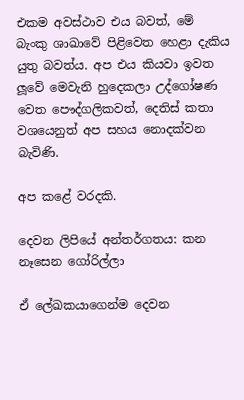එකම අවස්ථාව එය බවත්, මේ බැංකු ශාඛාවේ පිළිවෙත හෙළා දැකිය යුතු බවත්ය. අප එය කියවා ඉවත ලූවේ මෙවැනි හුදෙකලා උද්ගෝෂණ වෙත පෞද්ගලිකවත්, දෙතිස් කතා වශයෙනුත් අප සහය නොදක්වන බැවිණි.

අප කළේ වරදකි.

දෙවන ලිපියේ අන්තර්ගතය: කන නෑසෙන ගෝරිල්ලා

ඒ ලේඛකයාගෙන්ම දෙවන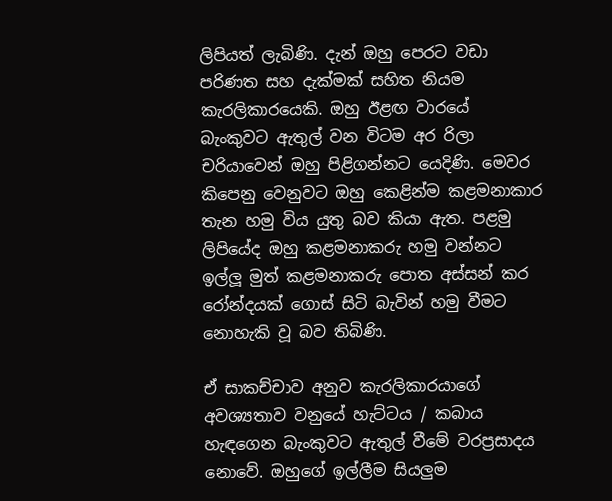ලිපියත් ලැබිණි. දැන් ඔහු පෙරට වඩා පරිණත සහ දැක්මක් සහිත නියම කැරලිකාරයෙකි. ඔහු ඊළඟ වාරයේ බැංකුවට ඇතුල් වන විටම අර රිලා චරියාවෙන් ඔහු පිළිගන්නට යෙදිණි. මෙවර කිපෙනු වෙනුවට ඔහු කෙළින්ම කළමනාකාර තැන හමු විය යුතු බව කියා ඇත. පළමු ලිපියේද ඔහු කළමනාකරු හමු වන්නට ඉල්ලූ මුත් කළමනාකරු පොත අස්සන් කර රෝන්දයක් ගොස් සිටි බැවින් හමු වීමට නොහැකි වූ බව තිබිණි.

ඒ සාකච්චාව අනුව කැරලිකාරයාගේ අවශ්‍යතාව වනුයේ හැට්ටය / කබාය හැඳගෙන බැංකුවට ඇතුල් වීමේ වරප්‍රසාදය නොවේ. ඔහුගේ ඉල්ලීම සියලුම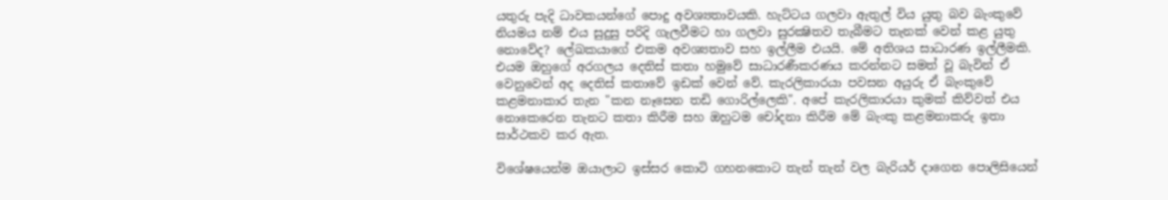යතුරු පැදි ධාවකයන්ගේ පොදු අවශ්‍යතාවයකි. හැට්ටය ගලවා ඇතුල් විය යුතු බව බැංකුවේ නියමය නම් එය සුදුසු පරිදි ගැලවීමට හා ගලවා සුරක්‍ෂිතව තැබීමට තැනක් වෙන් කළ යුතු නොවේද? ලේඛකයාගේ එකම අවශ්‍යතාව සහ ඉල්ලීම එයයි. මේ අතිශය සාධාරණ ඉල්ලීමකි. එයම ඔහුගේ අරගලය දෙතිස් කතා හමුවේ සාධාරණීකරණය කරන්නට සමත් වූ බැවින් ඒ වෙනුවෙන් අද දෙතිස් කතාවේ ඉඩක් වෙන් වේ. කැරලිකාරයා පවසන අයුරු ඒ බැංකුවේ කළමනාකාර තැන "කන නෑසෙන තඩි ගොරිල්ලෙකි". අපේ කැරලිකාරයා කුමක් කිව්වත් එය නොකෙරෙන තැනට කතා කිරීම සහ ඔහුටම චෝදනා කිරීම මේ බැංකු කළමනාකරු ඉතා සාර්ථකව කර ඇත.

විශේෂයෙන්ම ඔයාලාට ඉස්සර කොටි ගහනකොට තැන් තැන් වල බැරියර් දාගෙන පොලිසියෙන්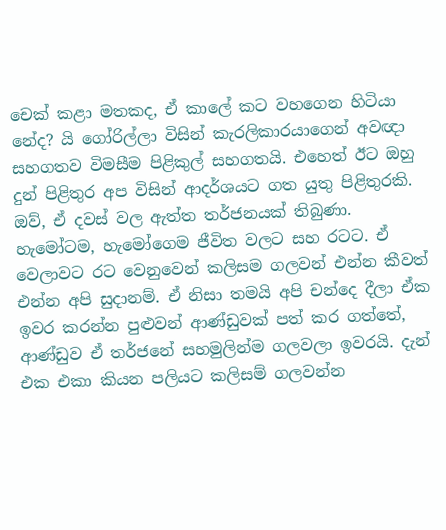චෙක් කළා මතකද, ඒ කාලේ කට වහගෙන හිටියා නේද? යි ගෝරිල්ලා විසින් කැරලිකාරයාගෙන් අවඥා සහගතව විමසීම පිළිකුල් සහගතයි. එහෙත් ඊට ඔහු දුන් පිළිතුර අප විසින් ආදර්ශයට ගත යුතු පිළිතුරකි. ඔව්, ඒ දවස් වල ඇත්ත තර්ජනයක් තිබුණා. හැමෝටම, හැමෝගෙම ජීවිත වලට සහ රටට. ඒ වෙලාවට රට වෙනුවෙන් කලිසම ගලවන් එන්න කීවත් එන්න අපි සුදානම්. ඒ නිසා තමයි අපි චන්දෙ දීලා ඒක ඉවර කරන්න පුළුවන් ආණ්ඩුවක් පත් කර ගත්තේ, ආණ්ඩුව ඒ තර්ජනේ සහමුලින්ම ගලවලා ඉවරයි. දැන් එක එකා කියන පලියට කලිසම් ගලවන්න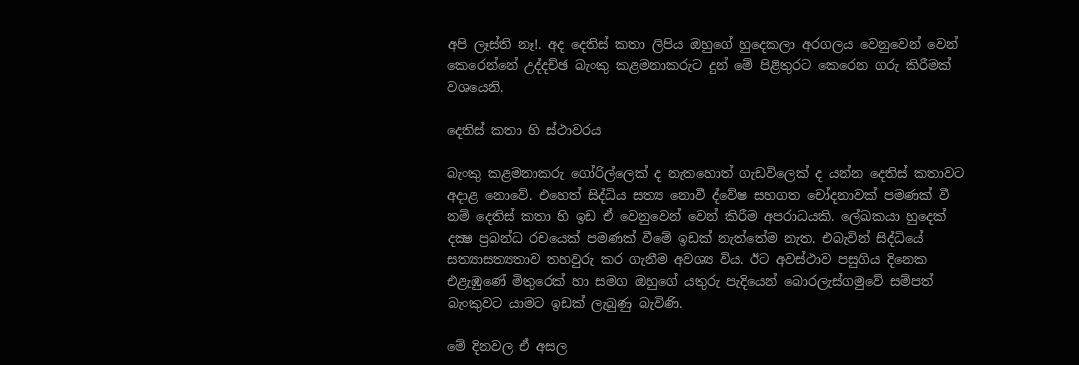අපි ලෑස්ති නෑ!. අද දෙතිස් කතා ලිපිය ඔහුගේ හුදෙකලා අරගලය වෙනුවෙන් වෙන් කෙරෙන්නේ උද්දච්ඡ බැංකු කළමනාකරුට දුන් මේ පිළිතුරට කෙරෙන ගරු කිරීමක් වශයෙනි.

දෙතිස් කතා හි ස්ථාවරය

බැංකු කළමනාකරු ගෝරිල්ලෙක් ද නැතහොත් ගැඩවිලෙක් ද යන්න දෙතිස් කතාවට අදාළ නොවේ. එහෙත් සිද්ධිය සත්‍ය නොවී ද්වේෂ සහගත චෝදනාවක් පමණක් වී නම් දෙතිස් කතා හි ඉඩ ඒ වෙනුවෙන් වෙන් කිරීම අපරාධයකි. ලේඛකයා හුදෙක් දක්‍ෂ ප්‍රබන්ධ රචයෙක් පමණක් වීමේ ඉඩක් නැත්තේම නැත. එබැවින් සිද්ධියේ සත්‍යාසත්‍යතාව තහවුරු කර ගැනීම අවශ්‍ය විය. ඊට අවස්ථාව පසුගිය දිනෙක එළැඹුණේ මිතුරෙක් හා සමග ඔහුගේ යතුරු පැදියෙන් බොරලැස්ගමුවේ සම්පත් බැංකුවට යාමට ඉඩක් ලැබුණු බැවිණි.

මේ දිනවල ඒ අසල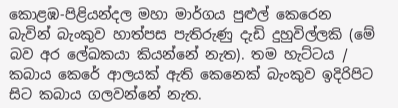කොළඹ-පිළියන්දල මහා මාර්ගය පුළුල් කෙරෙන බැවින් බැංකුව හාත්පස පැතිරුණු දැඩි දුහුවිල්ලකි (මේ බව අර ලේඛකයා කියන්නේ නැත). තම හැට්ටය / කබාය කෙරේ ආලයක්‌ ඇති කෙනෙක් බැංකුව ඉදිරිපිට සිට කබාය ගලවන්නේ නැත.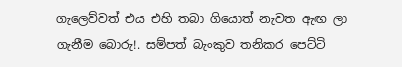ගැලෙව්වත් එය එහි තබා ගියොත් නැවත ඇඟ ලා ගැනීම බොරු!. සම්පත් බැංකුව තනිකර පෙට්ටි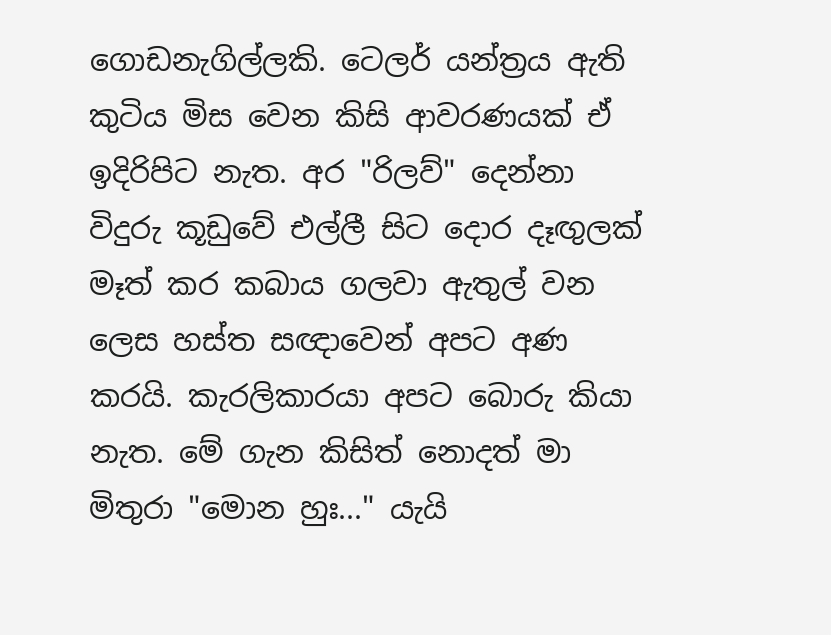ගොඩනැගිල්ලකි. ටෙලර් යන්ත්‍රය ඇති කුටිය මිස වෙන කිසි ආවරණයක් ඒ ඉදිරිපිට නැත. අර "රිලව්" දෙන්නා විදුරු කූඩුවේ එල්ලී සිට දොර දෑඟුලක් මෑත් කර කබාය ගලවා ඇතුල් වන ලෙස හස්ත සඥාවෙන් අපට අණ කරයි. කැරලිකාරයා අපට බොරු කියා නැත. මේ ගැන කිසිත් නොදත් මා මිතුරා "මොන හුඃ..." යැයි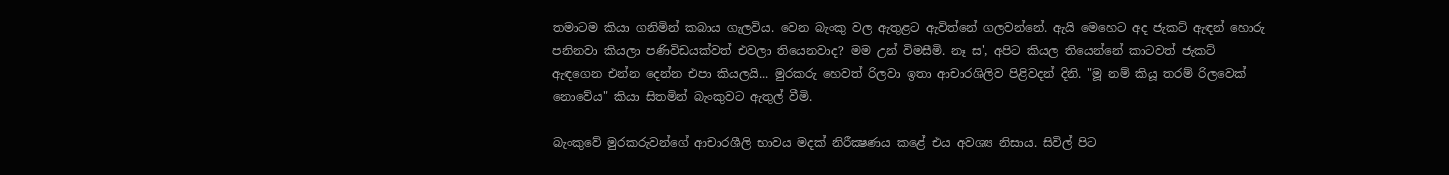තමාටම කියා ගනිමින් කබාය ගැලවිය. වෙන බැංකු වල ඇතුළට ඇවිත්නේ ගලවන්නේ. ඇයි මෙහෙට අද ජැකට් ඇඳන් හොරු පනිනවා කියලා පණිවිඩයක්වත් එවලා තියෙනවාද? මම උන් විමසීමි. නෑ ස', අපිට කියල තියෙන්නේ කාටවත් ජැකට් ඇඳගෙන එන්න දෙන්න එපා කියලයි... මුරකරු හෙවත් රිලවා ඉතා ආචාරශිලිව පිළිවදන් දිනි. "මූ නම් කියූ තරම් රිලවෙක් නොවේය" කියා සිතමින් බැංකුවට ඇතුල් වීමි.

බැංකුවේ මුරකරුවන්ගේ ආචාරශීලි භාවය මදක් නිරීක්‍ෂණය කළේ එය අවශ්‍ය නිසාය. සිවිල් පිට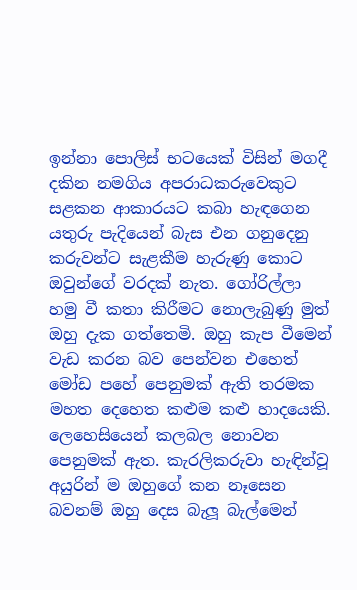ඉන්නා පොලිස් භටයෙක් විසින් මගදී දකින නමගිය අපරාධකරුවෙකුට සළකන ආකාරයට කබා හැඳගෙන යතුරු පැදියෙන් බැස එන ගනුදෙනු කරුවන්ට සැළකීම හැරුණු කොට ඔවුන්ගේ වරදක් නැත. ගෝරිල්ලා හමු වී කතා කිරීමට නොලැබුණු මුත් ඔහු දැක ගත්තෙමි. ඔහු කැප වීමෙන් වැඩ කරන බව පෙන්වන එහෙත් මෝඩ පහේ පෙනුමක් ඇති තරමක මහත දෙහෙත කළුම කළු හාදයෙකි. ලෙහෙසියෙන් කලබල නොවන පෙනුමක් ඇත. කැරලිකරුවා හැඳින්වූ අයුරින් ම ඔහුගේ කන නෑසෙන බවනම් ඔහු දෙස බැලූ බැල්මෙන්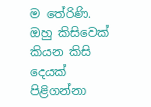ම තේරිණි. ඔහු කිසිවෙක් කියන කිසි දෙයක් පිළිගන්නා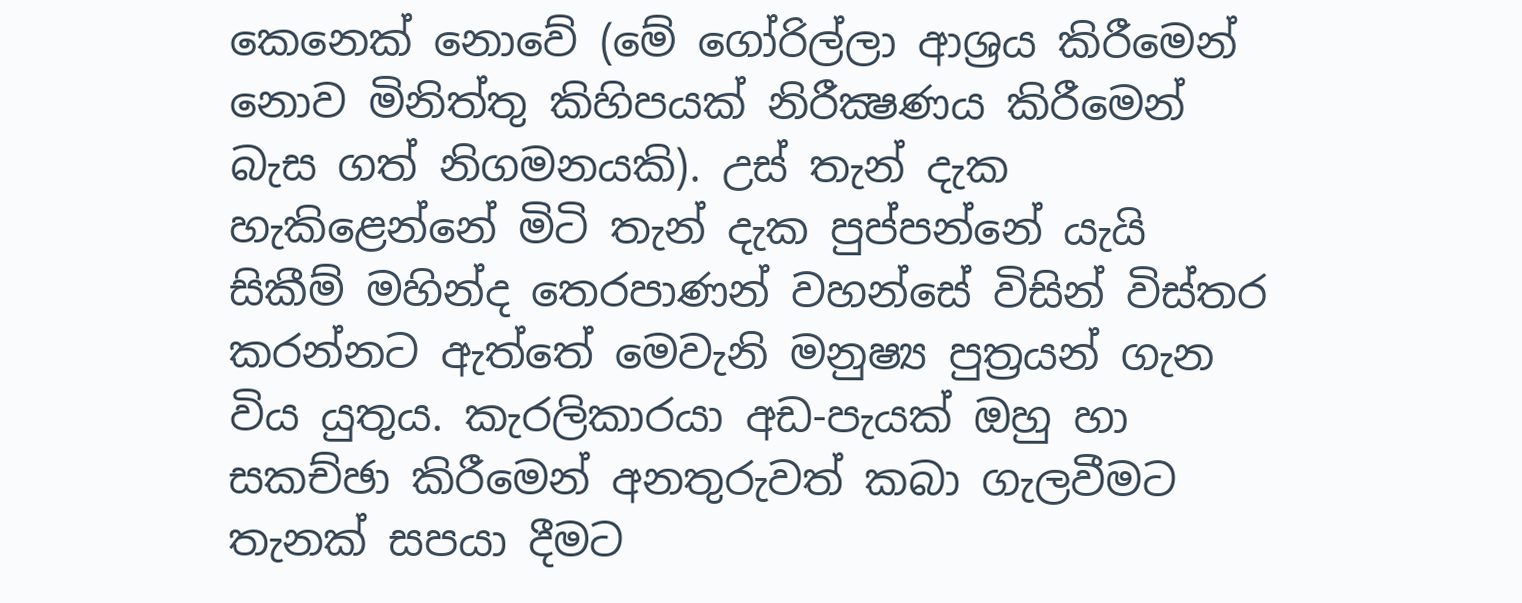කෙනෙක් නොවේ (මේ ගෝරිල්ලා ආශ්‍රය කිරීමෙන් නොව මිනිත්තු කිහිපයක් නිරීක්‍ෂණය කිරීමෙන් බැස ගත් නිගමනයකි). උස් තැන් දැක හැකිළෙන්නේ මිටි තැන් දැක පුප්පන්නේ යැයි සිකීම් මහින්ද තෙරපාණන් වහන්සේ විසින් විස්තර කරන්නට ඇත්තේ මෙවැනි මනුෂ්‍ය පුත්‍රයන් ගැන විය යුතුය. කැරලිකාරයා අඩ-පැයක් ඔහු හා සකච්ඡා කිරීමෙන් අනතුරුවත් කබා ගැලවීමට තැනක් සපයා දීමට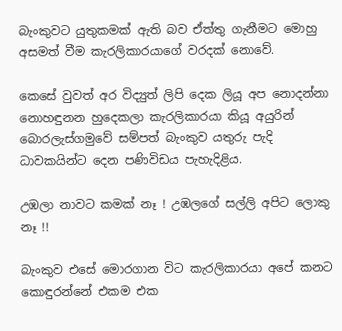බැංකුවට යුතුකමක් ඇති බව ඒත්තු ගැනීමට මොහු අසමත් වීම කැරලිකාරයාගේ වරදක් නොවේ.

කෙසේ වුවත් අර විද්‍යුත් ලිපි දෙක ලියූ අප නොදන්නා නොහඳුනන හුදෙකලා කැරලිකාරයා කියූ අයුරින් බොරලැස්ගමුවේ සම්පත් බැංකුව යතුරු පැදි ධාවකයින්ට දෙන පණිවිඩය පැහැදිළිය.

උඹලා නාවට කමක් නෑ ! උඹලගේ සල්ලි අපිට ලොකු නෑ !!

බැංකුව එසේ මොරගාන විට කැරලිකාරයා අපේ කනට කොඳුරන්නේ එකම එක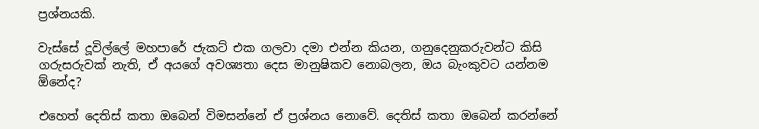ප්‍රශ්නයකි.

වැස්සේ දූවිල්ලේ මහපාරේ ජැකට් එක ගලවා දමා එන්න කියන, ගනුදෙනුකරුවන්ට කිසි ගරුසරුවක් නැති, ඒ අයගේ අවශ්‍යතා දෙස මානුෂිකව නොබලන, ඔය බැංකුවට යන්නම ඕනේද?

එහෙත් දෙතිස් කතා ඔබෙන් විමසන්නේ ඒ ප්‍රශ්නය නොවේ. දෙතිස් කතා ඔබෙන් කරන්නේ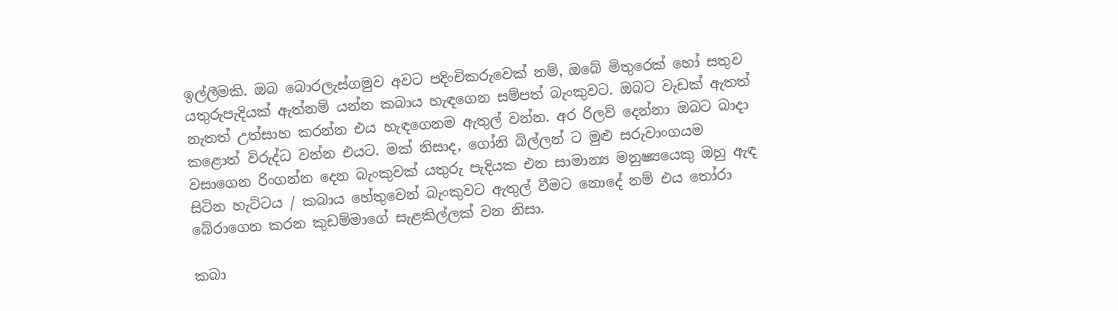ඉල්ලීමකි. ඔබ බොරලැස්ගමුව අවට පදිංචිකරුවෙක් නම්, ඔබේ මිතුරෙක් හෝ සතුව යතුරුපැදියක් ඇත්නම් යන්න කබාය හැඳගෙන සම්පත් බැංකුවට. ඔබට වැඩක් ඇතත් නැතත් උත්සාහ කරන්න එය හැඳගෙනම ඇතුල් වන්න. අර රිලව් දෙන්නා ඔබට බාදා කළොත් විරුද්ධ වන්න එයට. මක් නිසාද, ගෝනි බිල්ලන් ට මුළු සරුවාංගයම වසාගෙන රිංගන්න දෙන බැංකුවක් යතුරු පැදියක එන සාමාන්‍ය මනුෂ්‍යයෙකු ඔහු ඇඳ සිටින හැට්ටය / කබාය හේතුවෙන් බැංකුවට ඇතුල් වීමට නොදේ නම් එය තෝරා බේරාගෙන කරන කුඩම්මාගේ සැළකිල්ලක් වන නිසා.

කබා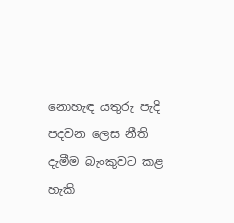නොහැඳ යතුරු පැදි පදවන ලෙස නීති දැමීම බැංකුවට කළ හැකි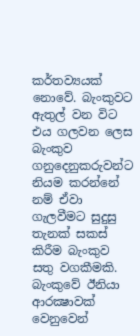කර්තව්‍යයක් නොවේ. බැංකුවට ඇතුල් වන විට එය ගලවන ලෙස බැංකුව ගනුදෙනුකරුවන්ට නියම කරන්නේ නම් ඒවා ගැලවීමට සුදුසු තැනක් සකස් කිරීම බැංකුව සතු වගකීමකි. බැංකුවේ ඊනියා ආරක්‍ෂාවක් වෙනුවෙන්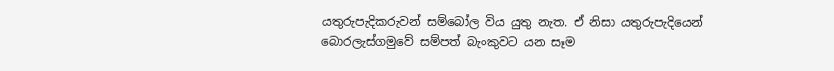යතුරුපැදිකරුවන් සම්බෝල විය යුතු නැත. ඒ නිසා යතුරුපැදියෙන් බොරලැස්ගමුවේ සම්පත් බැංකුවට යන සෑම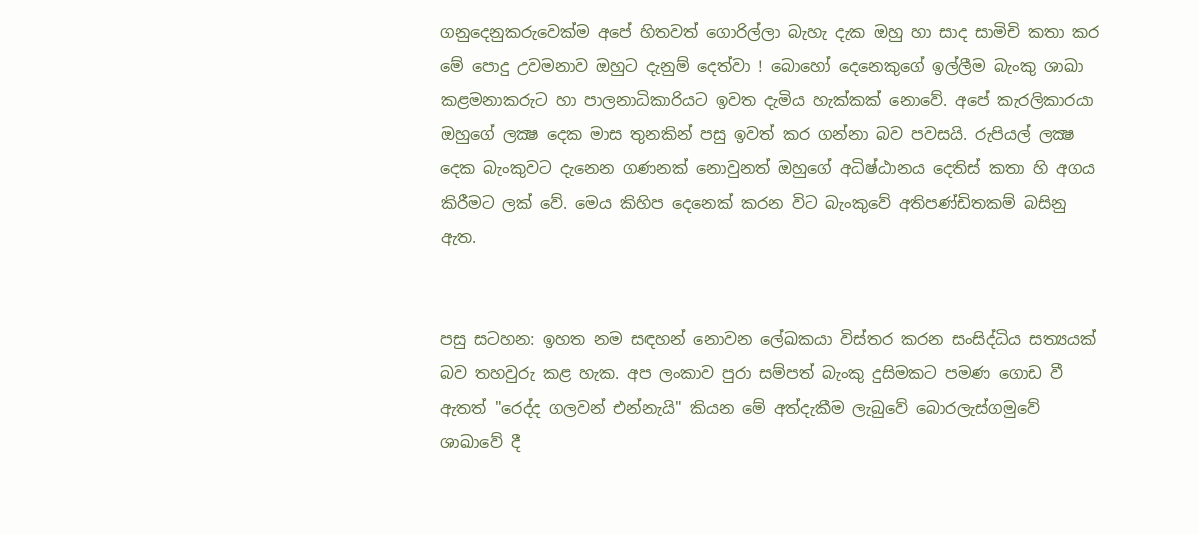ගනුදෙනුකරුවෙක්ම අපේ හිතවත් ගොරිල්ලා බැහැ දැක ඔහු හා සාද සාමිචි කතා කර මේ පොදු උවමනාව ඔහුට දැනුම් දෙත්වා ! බොහෝ දෙනෙකුගේ ඉල්ලීම බැංකු ශාඛා කළමනාකරුට හා පාලනාධිකාරියට ඉවත දැමිය හැක්කක් නොවේ. අපේ කැරලිකාරයා ඔහුගේ ලක්‍ෂ දෙක මාස තුනකින් පසු ඉවත් කර ගන්නා බව පවසයි. රුපියල් ලක්‍ෂ දෙක බැංකුවට දැනෙන ගණනක් නොවුනත් ඔහුගේ අධිෂ්ඨානය දෙතිස් කතා හි අගය කිරීමට ලක් වේ. මෙය කිහිප දෙනෙක් කරන විට බැංකුවේ අතිපණ්ඩිතකම් බසිනු ඇත.


පසු සටහන: ඉහත නම සඳහන් නොවන ලේඛකයා විස්තර කරන සංසිද්ධිය සත්‍යයක් බව තහවුරු කළ හැක. අප ලංකාව පුරා සම්පත් බැංකු දුසිමකට පමණ ගොඩ වී ඇතත් "රෙද්ද ගලවන් එන්නැයි" කියන මේ අත්දැකීම ලැබුවේ බොරලැස්ගමුවේ ශාඛාවේ දී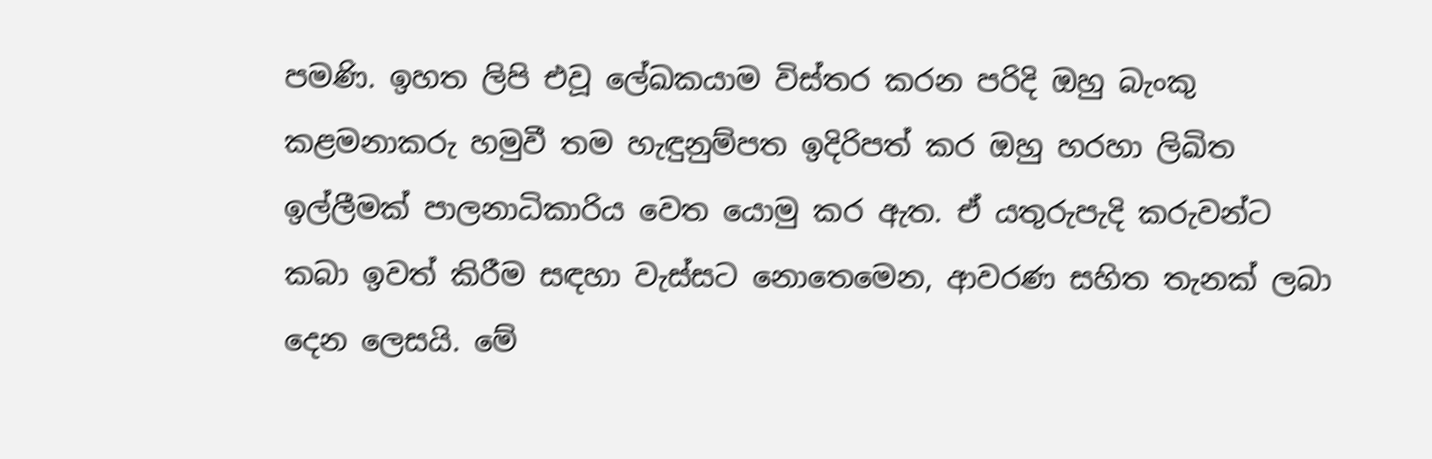පමණි. ඉහත ලිපි එවූ ලේඛකයාම විස්තර කරන පරිදි ඔහු බැංකු කළමනාකරු හමුවී තම හැඳුනුම්පත ඉදිරිපත් කර ඔහු හරහා ලිඛිත ඉල්ලීමක් පාලනාධිකාරිය වෙත යොමු කර ඇත. ඒ යතුරුපැදි කරුවන්ට කබා ඉවත් කිරීම සඳහා වැස්සට නොතෙමෙන, ආවරණ සහිත තැනක් ලබා දෙන ලෙසයි. මේ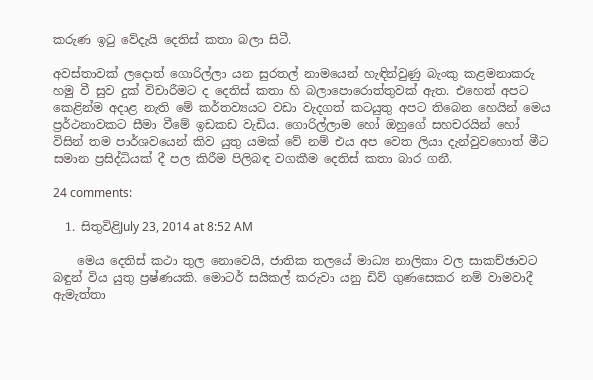කරුණ ඉටු වේදැයි දෙතිස් කතා බලා සිටී.

අවස්තාවක් ලදොත් ගොරිල්ලා යන සුරතල් නාමයෙන් හැඳින්වුණු බැංකු කළමනාකරු හමු වී සුව දුක් විචාරීමට ද දෙතිස් කතා හි බලාපොරොත්තුවක් ඇත. එහෙත් අපට කෙළින්ම අදාළ නැති මේ කර්තව්‍යයට වඩා වැදගත් කටයුතු අපට තිබෙන හෙයින් මෙය ප්‍රර්ථනාවකට සීමා වීමේ ඉඩකඩ වැඩිය. ගොරිල්ලාම හෝ ඔහුගේ සහචරයින් හෝ විසින් තම පාර්ශවයෙන් කිව යුතු යමක් වේ නම් එය අප වෙත ලියා දැන්වුවහොත් මීට සමාන ප්‍රසිද්ධියක් දී පල කිරීම පිලිබඳ වගකීම දෙතිස් කතා බාර ගනී.

24 comments:

  1. සිතුවිළිJuly 23, 2014 at 8:52 AM

    මෙය දෙතිස් කථා තුල නොවෙයි, ජාතික තලයේ මාධ්‍ය නාලිකා වල සාකච්ඡාවට බඳුන් විය යුතු ප්‍රෂ්ණයකි. මොටර් සයිකල් කරුවා යනු ඩිව් ගුණසෙකර නම් වාමවාදී ඇමැත්තා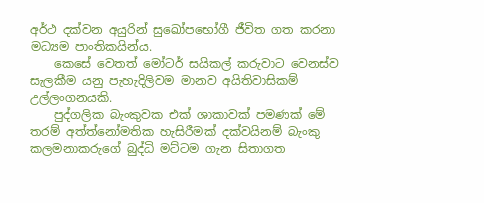අර්ථ දක්වන අයුරින් සුඛෝපභෝගී ජීවිත ගත කරනා මධ්‍යම පාංතිකයින්ය.
    කෙසේ වෙතත් මෝටර් සයිකල් කරුවාට වෙනස්ව සැලකීම යනු පැහැදිලිවම මානව අයිතිවාසිකම් උල්ලංගනයකි.
    පුද්ගලික බැංකුවක එක් ශාකාවක් පමණක් මේ තරම් අත්ත්නෝමතික හැසිරීමක් දක්වයිනම් බැංකු කලමනාකරුගේ බුද්ධි මට්ටම ගැන සිතාගත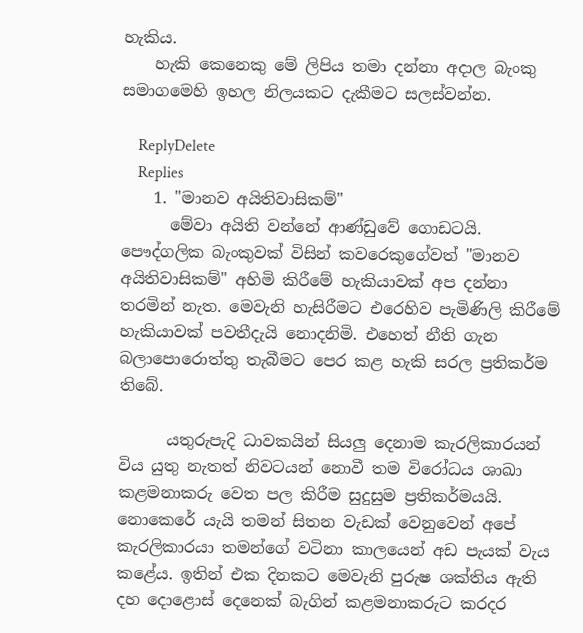හැකිය.
    හැකි කෙනෙකු මේ ලිපිය තමා දන්නා අදාල බැංකු සමාගමෙහි ඉහල නිලයකට දැකීමට සලස්වන්න.

    ReplyDelete
    Replies
    1. "මානව අයිතිවාසිකම්"
      මේවා අයිති වන්නේ ආණ්ඩුවේ ගොඩටයි. පෞද්ගලික බැංකුවක් විසින් කවරෙකුගේවත් "මානව අයිතිවාසිකම්" අහිමි කිරීමේ හැකියාවක් අප දන්නා තරමින් නැත. මෙවැනි හැසිරීමට එරෙහිව පැමිණිලි කිරීමේ හැකියාවක් පවතීදැයි නොදනිමි. එහෙත් නීති ගැන බලාපොරොත්තු තැබීමට පෙර කළ හැකි සරල ප්‍රතිකර්ම තිබේ.

      යතුරුපැදි ධාවකයින් සියලු දෙනාම කැරලිකාරයන් විය යුතු නැතත් නිවටයන් නොවී තම විරෝධය ශාඛා කළමනාකරු වෙත පල කිරීම සුදුසුම ප්‍රතිකර්මයයි. නොකෙරේ යැයි තමන් සිතන වැඩක් වෙනුවෙන් අපේ කැරලිකාරයා තමන්ගේ වටිනා කාලයෙන් අඩ පැයක් වැය කළේය. ඉතින් එක දිනකට මෙවැනි පුරුෂ ශක්තිය ඇති දහ දොළොස් දෙනෙක් බැගින් කළමනාකරුට කරදර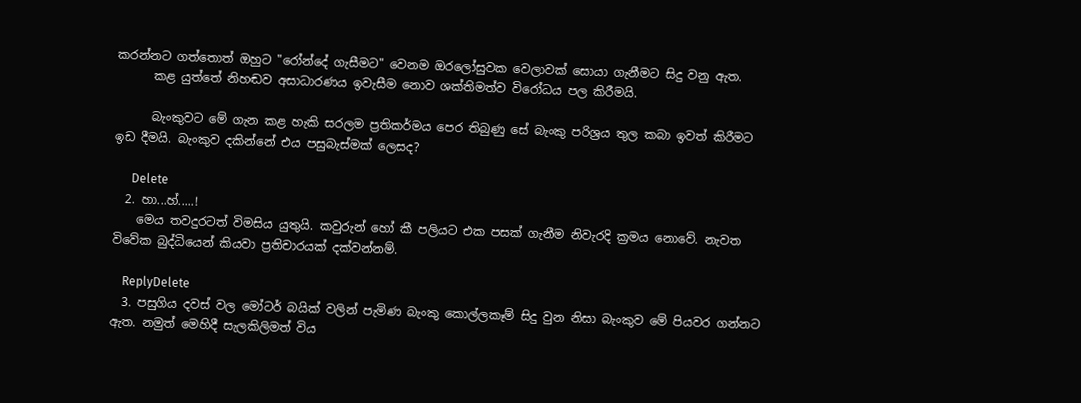කරන්නට ගත්තොත් ඔහුට "රෝන්දේ ගැසීමට" වෙනම ඔරලෝසුවක වෙලාවක් සොයා ගැනීමට සිදු වනු ඇත.
      කළ යුත්තේ නිහඬව අසාධාරණය ඉවැසීම නොව ශක්තිමත්ව විරෝධය පල කිරීමයි.

      බැංකුවට මේ ගැන කළ හැකි සරලම ප්‍රතිකර්මය පෙර තිබුණු සේ බැංකු පරිශ්‍රය තුල කබා ඉවත් කිරීමට ඉඩ දීමයි. බැංකුව දකින්නේ එය පසුබැස්මක් ලෙසද?

      Delete
  2. හා...හ්.....!
    මෙය තවදුරටත් විමසිය යුතුයි. කවුරුන් හෝ කී පලියට එක පසක් ගැනීම නිවැරදි ක්‍රමය නොවේ. නැවත විවේක බුද්ධියෙන් කියවා ප්‍රතිචාරයක් දක්වන්නම්.

    ReplyDelete
  3. පසුගිය දවස් වල මෝටර් බයික් වලින් පැමිණ බැංකු කොල්ලකෑම් සිදු වුන නිසා බැංකුව මේ පියවර ගන්නට ඇත. නමුත් මෙහිදී සැලකිලිමත් විය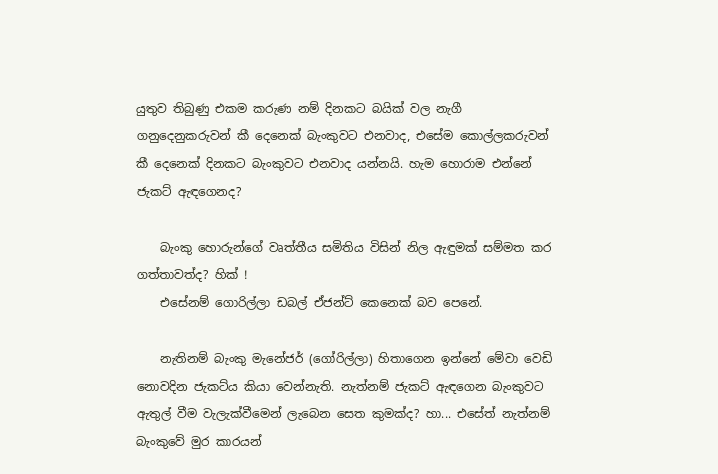යුතුව තිබුණු එකම කරුණ නම් දිනකට බයික් වල නැගී ගනුදෙනුකරුවන් කී දෙනෙක් බැංකුවට එනවාද, එසේම කොල්ලකරුවන් කී දෙනෙක් දිනකට බැංකුවට එනවාද යන්නයි. හැම හොරාම එන්නේ ජැකට් ඇඳගෙනද?

    බැංකු හොරුන්ගේ වෘත්තීය සමිතිය විසින් නිල ඇඳුමක් සම්මත කර ගත්තාවත්ද? හික් !
    එසේනම් ගොරිල්ලා ඩබල් ඒජන්ට් කෙනෙක් බව පෙනේ.

    නැතිනම් බැංකු මැනේජර් (ගෝරිල්ලා) හිතාගෙන ඉන්නේ මේවා වෙඩි නොවදින ජැකට්ය කියා වෙන්නැති. නැත්නම් ජැකට් ඇඳගෙන බැංකුවට ඇතුල් වීම වැලැක්වීමෙන් ලැබෙන සෙත කුමක්ද? හා... එසේත් නැත්නම් බැංකුවේ මුර කාරයන්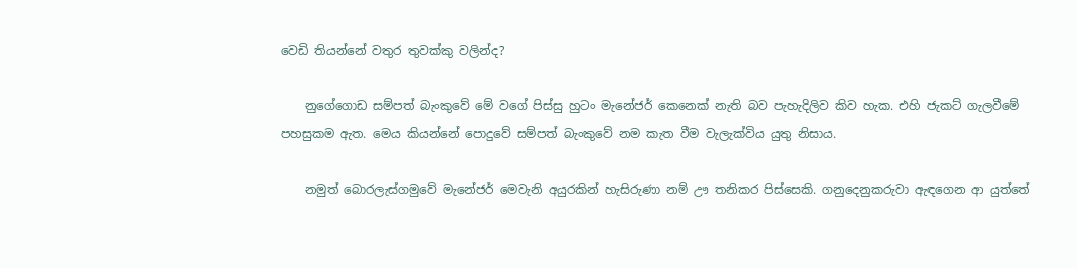වෙඩි තියන්නේ වතුර තුවක්කු වලින්ද?

    නුගේගොඩ සම්පත් බැංකුවේ මේ වගේ පිස්සු හුටං මැනේජර් කෙනෙක් නැති බව පැහැදිලිව කිව හැක. එහි ජැකට් ගැලවීමේ පහසුකම ඇත. මෙය කියන්නේ පොදුවේ සම්පත් බැංකුවේ නම කැත වීම වැලැක්විය යුතු නිසාය.

    නමුත් බොරලැස්ගමුවේ මැනේජර් මෙවැනි අයුරකින් හැසිරුණා නම් ඌ තනිකර පිස්සෙකි. ගනුදෙනුකරුවා ඇඳගෙන ආ යුත්තේ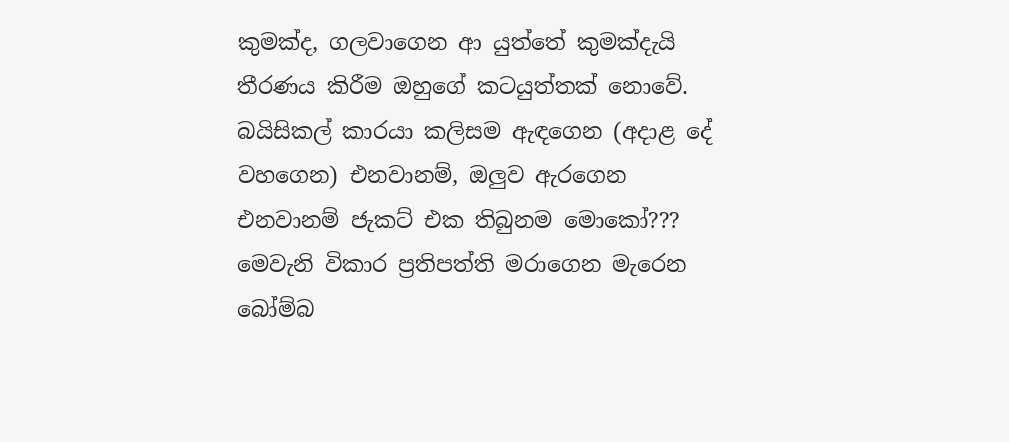කුමක්ද, ගලවාගෙන ආ යුත්තේ කුමක්දැයි තීරණය කිරීම ඔහුගේ කටයුත්තක් නොවේ. බයිසිකල් කාරයා කලිසම ඇඳගෙන (අදාළ දේ වහගෙන) එනවානම්, ඔලුව ඇරගෙන එනවානම් ජැකට් එක තිබුනම මොකෝ??? මෙවැනි විකාර ප්‍රතිපත්ති මරාගෙන මැරෙන බෝම්බ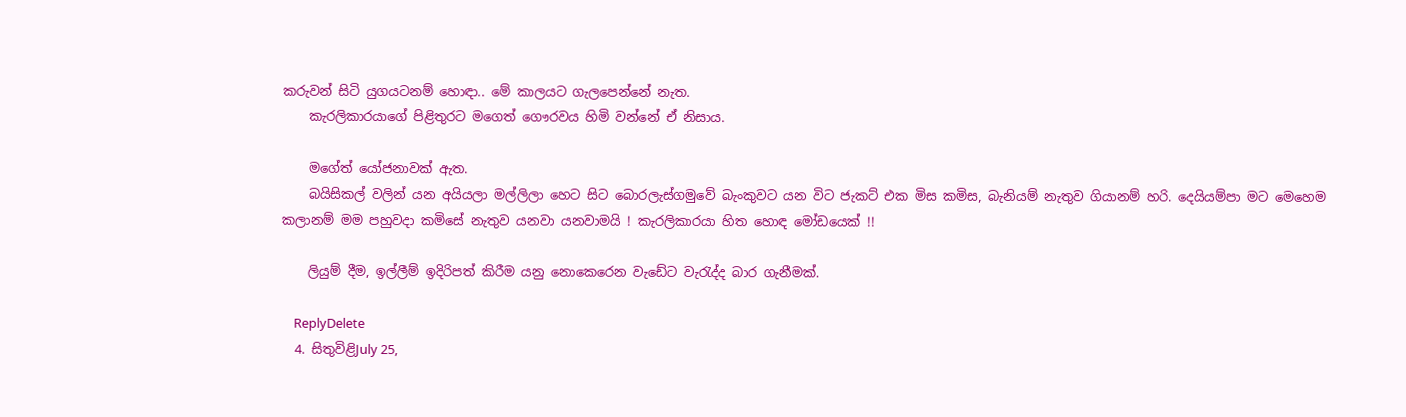කරුවන් සිටි යුගයටනම් හොඳා.. මේ කාලයට ගැලපෙන්නේ නැත.
    කැරලිකාරයාගේ පිළිතුරට මගෙත් ගෞරවය හිමි වන්නේ ඒ නිසාය.

    මගේත් යෝජනාවක් ඇත.
    බයිසිකල් වලින් යන අයියලා මල්ලිලා හෙට සිට බොරලැස්ගමුවේ බැංකුවට යන විට ජැකට් එක මිස කමිස, බැනියම් නැතුව ගියානම් හරි. දෙයියම්පා මට මෙහෙම කලානම් මම පහුවදා කමිසේ නැතුව යනවා යනවාමයි ! කැරලිකාරයා හිත හොඳ මෝඩයෙක් !!

    ලියුම් දීම, ඉල්ලීම් ඉදිරිපත් කිරීම යනු නොකෙරෙන වැඩේට වැරැද්ද බාර ගැනීමක්.

    ReplyDelete
  4. සිතුවිළිJuly 25,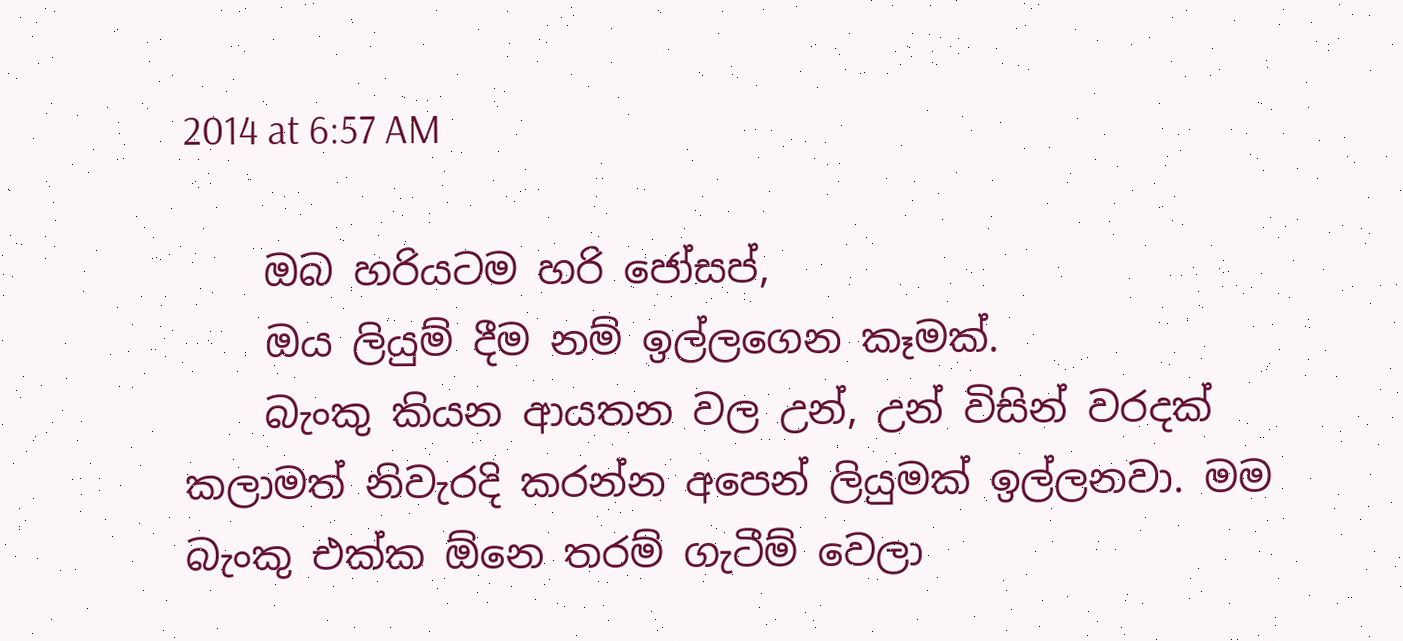2014 at 6:57 AM

    ඔබ හරියටම හරි ජෝසප්,
    ඔය ලියුම් දීම නම් ඉල්ලගෙන කෑමක්.
    බැංකු කියන ආයතන වල උන්, උන් විසින් වරදක් කලාමත් නිවැරදි කරන්න අපෙන් ලියුමක් ඉල්ලනවා. මම බැංකු එක්ක ඕනෙ තරම් ගැටීම් වෙලා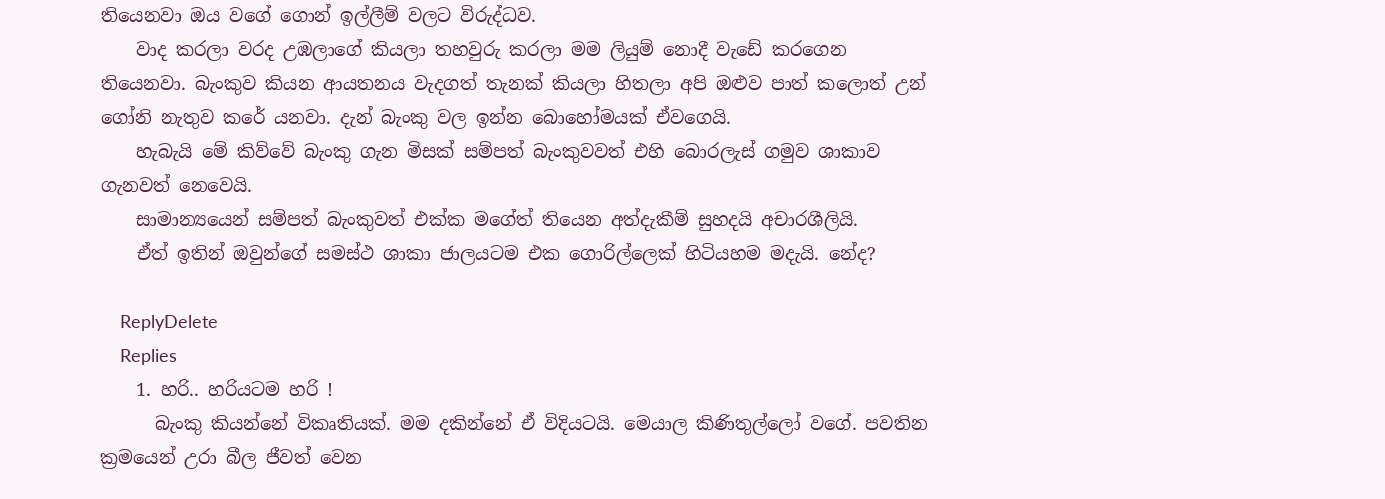තියෙනවා ඔය වගේ ගොන් ඉල්ලීම් වලට විරුද්ධව.
    වාද කරලා වරද උඹලාගේ කියලා තහවුරු කරලා මම ලියුම් නොදී වැඩේ කරගෙන තියෙනවා. බැංකුව කියන ආයතනය වැදගත් තැනක් කියලා හිතලා අපි ඔළුව පාත් කලොත් උන් ගෝනි නැතුව කරේ යනවා. දැන් බැංකු වල ඉන්න බොහෝමයක් ඒවගෙයි.
    හැබැයි මේ කිව්වේ බැංකු ගැන මිසක් සම්පත් බැංකුවවත් එහි බොරලැස් ගමුව ශාකාව ගැනවත් නෙවෙයි.
    සාමාන්‍යයෙන් සම්පත් බැංකුවත් එක්ක මගේත් තියෙන අත්දැකීම් සුහදයි අචාරශීලියි.
    ඒත් ඉතින් ඔවුන්ගේ සමස්ථ ශාකා ජාලයටම එක ගොරිල්ලෙක් හිටියහම මදැයි. නේද?

    ReplyDelete
    Replies
    1. හරි.. හරියටම හරි !
      බැංකු කියන්නේ විකෘතියක්. මම දකින්නේ ඒ විදියටයි. මෙයාල කිණිතුල්ලෝ වගේ. පවතින ක්‍රමයෙන් උරා බීල ජීවත් වෙන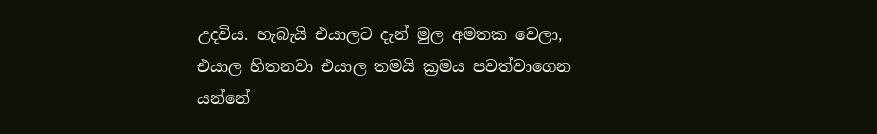උදවිය. හැබැයි එයාලට දැන් මුල අමතක වෙලා, එයාල හිතනවා එයාල තමයි ක්‍රමය පවත්වාගෙන යන්නේ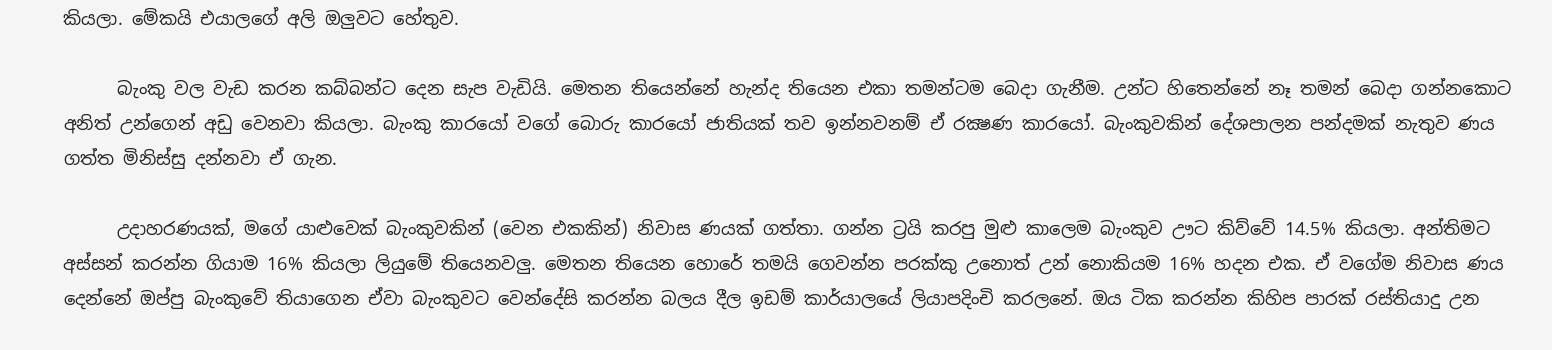කියලා. මේකයි එයාලගේ අලි ඔලුවට හේතුව.

      බැංකු වල වැඩ කරන කබ්බන්ට දෙන සැප වැඩියි. මෙතන තියෙන්නේ හැන්ද තියෙන එකා තමන්ටම බෙදා ගැනීම. උන්ට හිතෙන්නේ නෑ තමන් බෙදා ගන්නකොට අනිත් උන්ගෙන් අඩු වෙනවා කියලා. බැංකු කාරයෝ වගේ බොරු කාරයෝ ජාතියක් තව ඉන්නවනම් ඒ රක්‍ෂණ කාරයෝ. බැංකුවකින් දේශපාලන පන්දමක් නැතුව ණය ගත්ත මිනිස්සු දන්නවා ඒ ගැන.

      උදාහරණයක්, මගේ යාළුවෙක් බැංකුවකින් (වෙන එකකින්) නිවාස ණයක් ගත්තා. ගන්න ට්‍රයි කරපු මුළු කාලෙම බැංකුව ඌට කිව්වේ 14.5% කියලා. අන්තිමට අස්සන් කරන්න ගියාම 16% කියලා ලියුමේ තියෙනවලු. මෙතන තියෙන හොරේ තමයි ගෙවන්න පරක්කු උනොත් උන් නොකියම 16% හදන එක. ඒ වගේම නිවාස ණය දෙන්නේ ඔප්පු බැංකුවේ තියාගෙන ඒවා බැංකුවට වෙන්දේසි කරන්න බලය දීල ඉඩම් කාර්යාලයේ ලියාපදිංචි කරලනේ. ඔය ටික කරන්න කිහිප පාරක් රස්තියාදු උන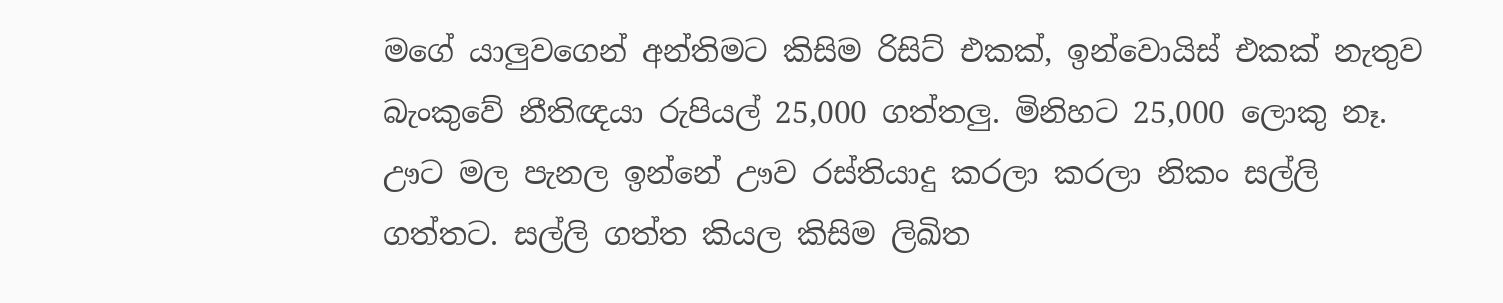මගේ යාලුවගෙන් අන්තිමට කිසිම රිසිට් එකක්, ඉන්වොයිස් එකක් නැතුව බැංකුවේ නීතිඥයා රුපියල් 25,000 ගත්තලු. මිනිහට 25,000 ලොකු නෑ. ඌට මල පැනල ඉන්නේ ඌව රස්තියාදු කරලා කරලා නිකං සල්ලි ගත්තට. සල්ලි ගත්ත කියල කිසිම ලිඛිත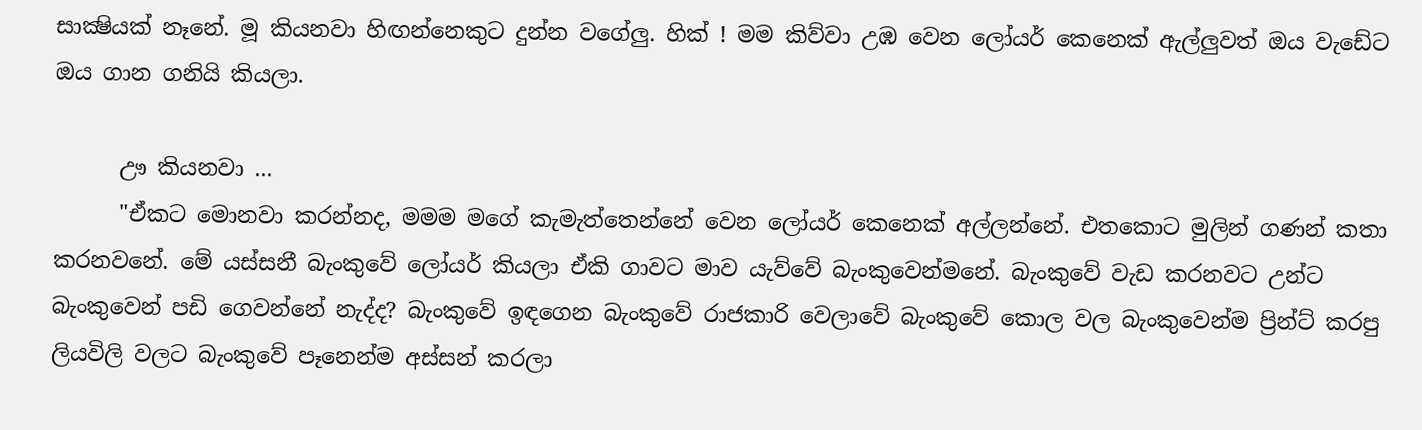සාක්‍ෂියක් නෑනේ. මූ කියනවා හිඟන්නෙකුට දුන්න වගේලු. හික් ! මම කිව්වා උඹ වෙන ලෝයර් කෙනෙක් ඇල්ලුවත් ඔය වැඩේට ඔය ගාන ගනියි කියලා.

      ඌ කියනවා ...
      "ඒකට මොනවා කරන්නද, මමම මගේ කැමැත්තෙන්නේ වෙන ලෝයර් කෙනෙක් අල්ලන්නේ. එතකොට මුලින් ගණන් කතා කරනවනේ. මේ යස්සනී බැංකුවේ ලෝයර් කියලා ඒකි ගාවට මාව යැව්වේ බැංකුවෙන්මනේ. බැංකුවේ වැඩ කරනවට උන්ට බැංකුවෙන් පඩි ගෙවන්නේ නැද්ද? බැංකුවේ ඉඳගෙන බැංකුවේ රාජකාරි වෙලාවේ බැංකුවේ කොල වල බැංකුවෙන්ම ප්‍රින්ට් කරපු ලියවිලි වලට බැංකුවේ පෑනෙන්ම අස්සන් කරලා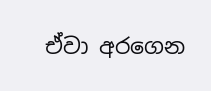ඒවා අරගෙන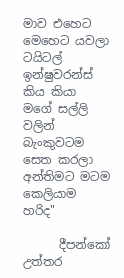මාව එහෙට මෙහෙට යවලා ටයිටල් ඉන්ෂුවරන්ස් කිය කියා මගේ සල්ලි වලින් බැංකුවටම සෙත කරලා අන්තිමට මටම කෙලියාම හරිද"

      දීපන්කෝ උත්තර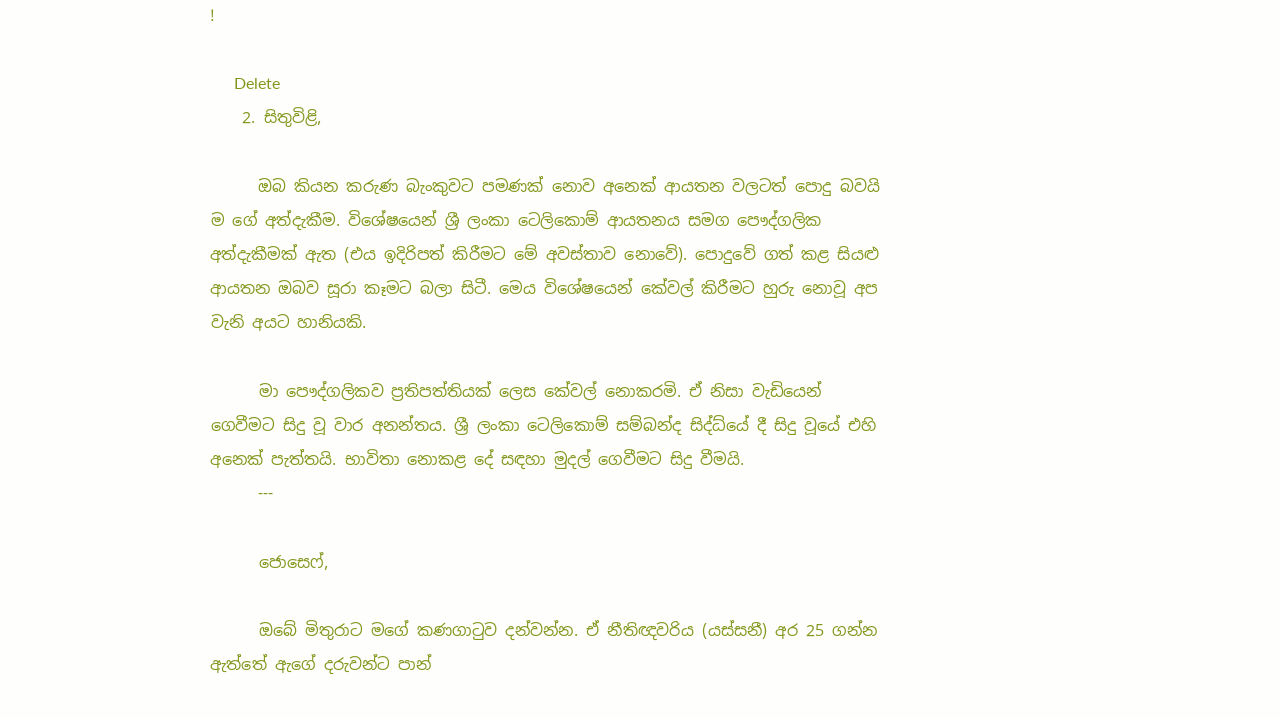!

      Delete
    2. සිතුවිළි,

      ඔබ කියන කරුණ බැංකුවට පමණක් නොව අනෙක් ආයතන වලටත් පොදු බවයි ම ගේ අත්දැකීම. විශේෂයෙන් ශ්‍රී ලංකා ටෙලිකොම් ආයතනය සමග පෞද්ගලික අත්දැකීමක් ඇත (එය ඉදිරිපත් කිරීමට මේ අවස්තාව නොවේ). පොදුවේ ගත් කළ සියළු ආයතන ඔබව සූරා කෑමට බලා සිටී. මෙය විශේෂයෙන් කේවල් කිරීමට හුරු නොවූ අප වැනි අයට හානියකි.

      මා පෞද්ගලිකව ප්‍රතිපත්තියක් ලෙස කේවල් නොකරමි. ඒ නිසා වැඩියෙන් ගෙවීමට සිදු වූ වාර අනන්තය. ශ්‍රී ලංකා ටෙලිකොම් සම්බන්ද සිද්ධ්යේ දී සිදු වූයේ එහි අනෙක් පැත්තයි. භාවිතා නොකළ දේ සඳහා මුදල් ගෙවීමට සිදු වීමයි.
      ---

      ජොසෙෆ්,

      ඔබේ මිතුරාට මගේ කණගාටුව දන්වන්න. ඒ නීතිඥවරිය (යස්සනී) අර 25 ගන්න ඇත්තේ ඇගේ දරුවන්ට පාන්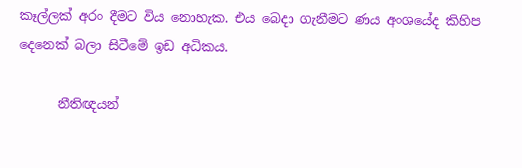කෑල්ලක් අරං දීමට විය නොහැක. එය බෙදා ගැනීමට ණය අංශයේද කිහිප දෙනෙක් බලා සිටීමේ ඉඩ අධිකය.

      නීතිඥයන්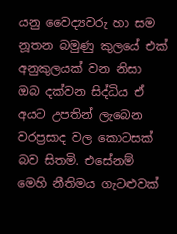යනු වෛද්‍යවරු හා සම නූතන බමුණු කුලයේ එක් අනුකුලයක් වන නිසා ඔබ දක්වන සිද්ධිය ඒ අයට උපතින් ලැබෙන වරප්‍රසාද වල කොටසක් බව සිතමි. එසේනම් මෙහි නීතිමය ගැටළුවක්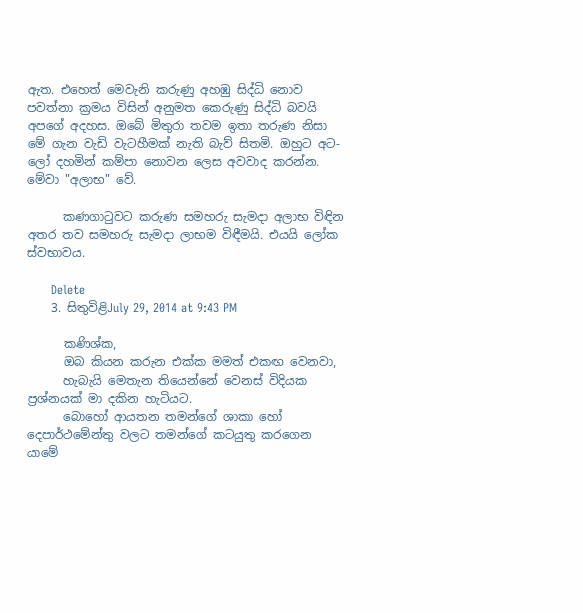ඇත. එහෙත් මෙවැනි කරුණු අහඹු සිද්ධි නොව පවත්නා ක්‍රමය විසින් අනුමත කෙරුණු සිද්ධි බවයි අපගේ අදහස. ඔබේ මිතුරා තවම ඉතා තරුණ නිසා මේ ගැන වැඩි වැටහීමක් නැති බැව් සිතමි. ඔහුට අට-ලෝ දහමින් කම්පා නොවන ලෙස අවවාද කරන්න. මේවා "අලාභ" වේ.

      කණගාටුවට කරුණ සමහරු සැමදා අලාභ විඳින අතර තව සමහරු සැමදා ලාභම විඳීමයි. එයයි ලෝක ස්වභාවය.

      Delete
    3. සිතුවිළිJuly 29, 2014 at 9:43 PM

      කණිශ්ක,
      ඔබ කියන කරුන එක්ක මමත් එකඟ වෙනවා,
      හැබැයි මෙතැන තියෙන්නේ වෙනස් විදියක ප්‍රශ්නයක් මා දකින හැටියට.
      බොහෝ ආයතන තමන්ගේ ශාකා හෝ දෙපාර්ථමේන්තු වලට තමන්ගේ කටයුතු කරගෙන යාමේ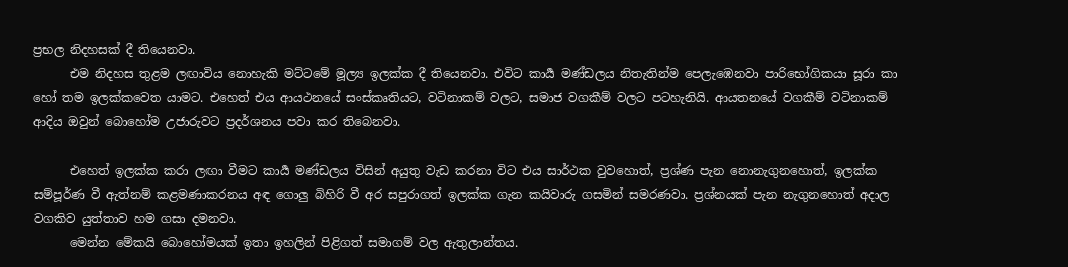ප්‍රභල නිදහසක් දී තියෙනවා.
      එම නිදහස තුළම ලඟාවිය නොහැකි මට්ටමේ මූල්‍ය ඉලක්ක දී තියෙනවා. එවිට කාර්‍ය මණ්ඩලය නිතැතින්ම පෙලැඹෙනවා පාරිභෝගිකයා සූරා කා හෝ තම ඉලක්කවෙත යාමට. එහෙත් එය ආයථනයේ සංස්කෘතියට, වටිනාකම් වලට, සමාජ වගකීම් වලට පටහැනියි. ආයතනයේ වගකීම් වටිනාකම් ආදිය ඔවුන් බොහෝම උජාරුවට ප්‍රදර්ශනය පවා කර තිබෙනවා.

      එහෙත් ඉලක්ක කරා ලඟා වීමට කාර්‍ය මණ්ඩලය විසින් අයුතු වැඩ කරනා විට එය සාර්ථක වුවහොත්, ප්‍රශ්ණ පැන නොනැගුනහොත්, ඉලක්ක සම්පූර්ණ වී ඇත්නම් කළමණාකරනය අඳ ගොලු බිහිරි වී අර සපුරාගත් ඉලක්ක ගැන කයිවාරු ගසමින් සමරණවා. ප්‍රශ්නයක් පැන නැගුනහොත් අදාල වගකිව යුත්තාව හම ගසා දමනවා.
      මෙන්න මේකයි බොහෝමයක් ඉතා ඉහලින් පිළිගත් සමාගම් වල ඇතුලාන්තය.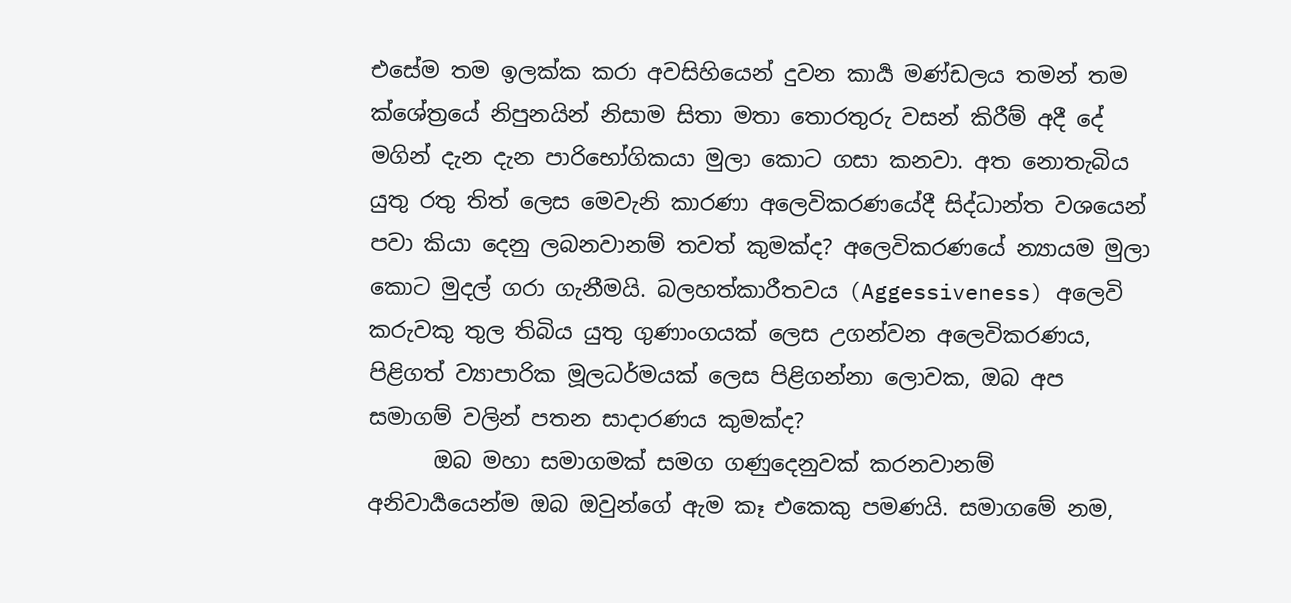එසේම තම ඉලක්ක කරා අවසිහියෙන් දුවන කාර්‍ය මණ්ඩලය තමන් තම ක්ශේත්‍රයේ නිපුනයින් නිසාම සිතා මතා තොරතුරු වසන් කිරීම් අදී දේ මගින් දැන දැන පාරිභෝගිකයා මුලා කොට ගසා කනවා. අත නොතැබිය යුතු රතු තිත් ලෙස මෙවැනි කාරණා අලෙවිකරණයේදී සිද්ධාන්ත වශයෙන් පවා කියා දෙනු ලබනවානම් තවත් කුමක්ද? අලෙවිකරණයේ න්‍යායම මුලා කොට මුදල් ගරා ගැනීමයි. බලහත්කාරීතවය (Aggessiveness) අලෙවි කරුවකු තුල තිබිය යුතු ගුණාංගයක් ලෙස උගන්වන අලෙවිකරණය, පිළිගත් ව්‍යාපාරික මූලධර්මයක් ලෙස පිළිගන්නා ලොවක, ඔබ අප සමාගම් වලින් පතන සාදාරණය කුමක්ද?
      ඔබ මහා සමාගමක් සමග ගණුදෙනුවක් කරනවානම් අනිවාර්‍යයෙන්ම ඔබ ඔවුන්ගේ ඇම කෑ එකෙකු පමණයි. සමාගමේ නම,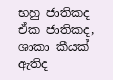භහු ජාතිකද ඒක ජාතිකද, ශාකා කීයක් ඇතිද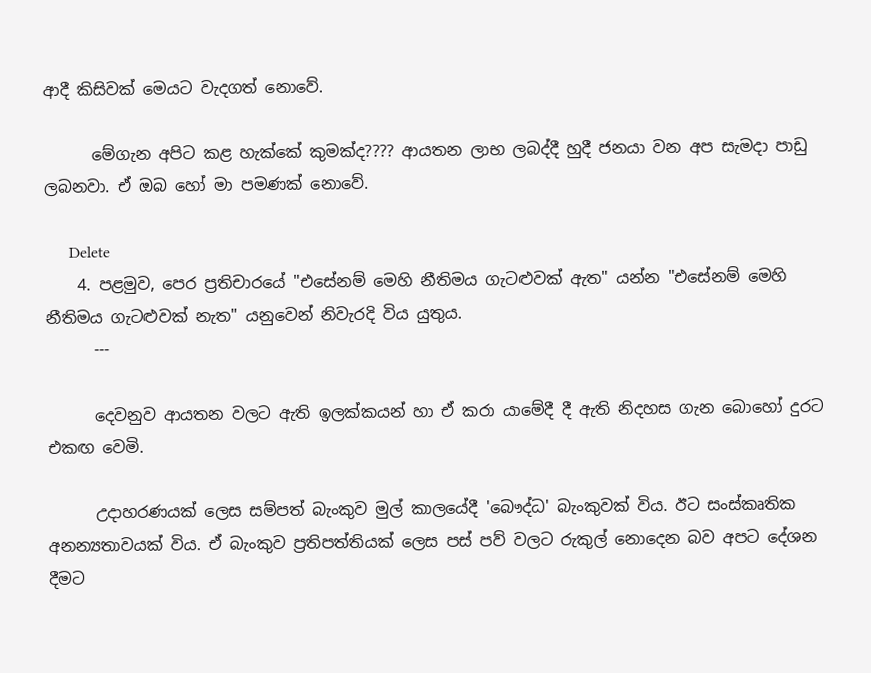ආදී කිසිවක් මෙයට වැදගත් නොවේ.

      මේගැන අපිට කළ හැක්කේ කුමක්ද???? ආයතන ලාභ ලබද්දී හුදී ජනයා වන අප සැමදා පාඩු ලබනවා. ඒ ඔබ හෝ මා පමණක් නොවේ.

      Delete
    4. පළමුව, පෙර ප්‍රතිචාරයේ "එසේනම් මෙහි නීතිමය ගැටළුවක් ඇත" යන්න "එසේනම් මෙහි නීතිමය ගැටළුවක් නැත" යනුවෙන් නිවැරදි විය යුතුය.
      ---

      දෙවනුව ආයතන වලට ඇති ඉලක්කයන් හා ඒ කරා යාමේදී දී ඇති නිදහස ගැන බොහෝ දුරට එකඟ වෙමි.

      උදාහරණයක් ලෙස සම්පත් බැංකුව මුල් කාලයේදී 'බෞද්ධ' බැංකුවක් විය. ඊට සංස්කෘතික අනන්‍යතාවයක් විය. ඒ බැංකුව ප්‍රතිපත්තියක් ලෙස පස් පව් වලට රුකුල් නොදෙන බව අපට දේශන දීමට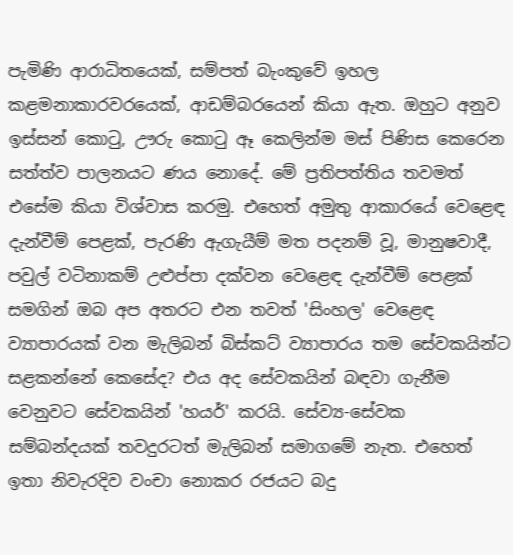පැමිණි ආරාධිතයෙක්, සම්පත් බැංකුවේ ඉහල කළමනාකාරවරයෙක්, ආඩම්බරයෙන් කියා ඇත. ඔහුට අනුව ඉස්සන් කොටු, ඌරු කොටු ඈ කෙලින්ම මස් පිණිස කෙරෙන සත්ත්ව පාලනයට ණය නොදේ. මේ ප්‍රතිපත්තිය තවමත් එසේම කියා විශ්වාස කරමු. එහෙත් අමුතු ආකාරයේ වෙළෙඳ දැන්වීම් පෙළක්, පැරණි ඇගැයීම් මත පදනම් වූ, මානුෂවාදී, පවුල් වටිනාකම් උළුප්පා දක්වන වෙළෙඳ දැන්වීම් පෙළක් සමගින් ඔබ අප අතරට එන තවත් 'සිංහල' වෙළෙඳ ව්‍යාපාරයක් වන මැලිබන් බිස්කට් ව්‍යාපාරය තම සේවකයින්ට සළකන්නේ කෙසේද? එය අද සේවකයින් බඳවා ගැනීම වෙනුවට සේවකයින් 'හයර්' කරයි. සේව්‍ය-සේවක සම්බන්දයක් තවදුරටත් මැලිබන් සමාගමේ නැත. එහෙත් ඉතා නිවැරදිව වංචා නොකර රජයට බදු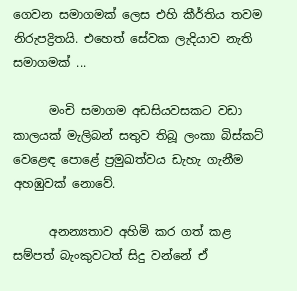ගෙවන සමාගමක් ලෙස එහි කීර්තිය තවම නිරුපද්‍රිතයි. එහෙත් සේවක ලැදියාව නැති සමාගමක් ...

      මංචි සමාගම අඩසියවසකට වඩා කාලයක් මැලිබන් සතුව තිබූ ලංකා බිස්කට් වෙළෙඳ පොළේ ප්‍රමුඛත්වය ඩැහැ ගැනීම අහඹුවක් නොවේ.

      අනන්‍යතාව අහිමි කර ගත් කළ සම්පත් බැංකුවටත් සිදු වන්නේ ඒ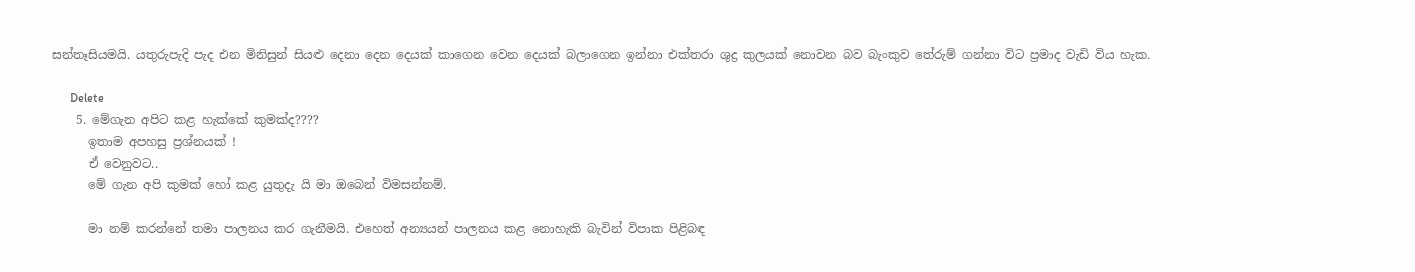සන්තෑසියමයි. යතුරුපැදි පැද එන මිනිසුන් සියළු දෙනා දෙන දෙයක් කාගෙන වෙන දෙයක් බලාගෙන ඉන්නා එක්තරා ශුද්‍ර කුලයක් නොවන බව බැංකුව තේරුම් ගන්නා විට ප්‍රමාද වැඩි විය හැක.

      Delete
    5. මේගැන අපිට කළ හැක්කේ කුමක්ද????
      ඉතාම අපහසු ප්‍රශ්නයක් !
      ඒ වෙනුවට..
      මේ ගැන අපි කුමක් හෝ කළ යුතුදැ යි මා ඔබෙන් විමසන්නම්.

      මා නම් කරන්නේ තමා පාලනය කර ගැනීමයි. එහෙත් අන්‍යයන් පාලනය කළ නොහැකි බැවින් විපාක පිළිබඳ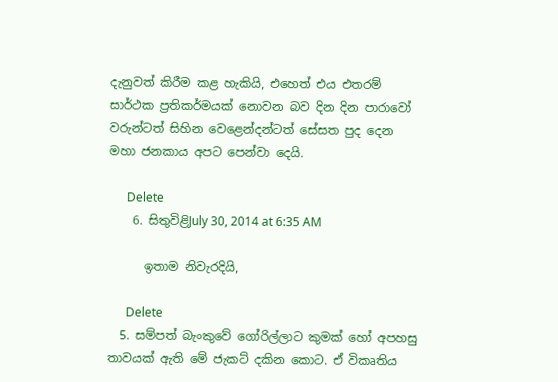දැනුවත් කිරීම කළ හැකියි, එහෙත් එය එතරම් සාර්ථක ප්‍රතිකර්මයක් නොවන බව දින දින පාරාවෝ වරුන්ටත් සිහින වෙළෙන්දන්ටත් සේසත පුද දෙන මහා ජනකාය අපට පෙන්වා දෙයි.

      Delete
    6. සිතුවිළිJuly 30, 2014 at 6:35 AM

      ඉතාම නිවැරදියි,

      Delete
  5. සම්පත් බැංකුවේ ගෝරිල්ලාට කුමක් හෝ අපහසු තාවයක් ඇති මේ ජැකට් දකින කොට. ඒ විකෘතිය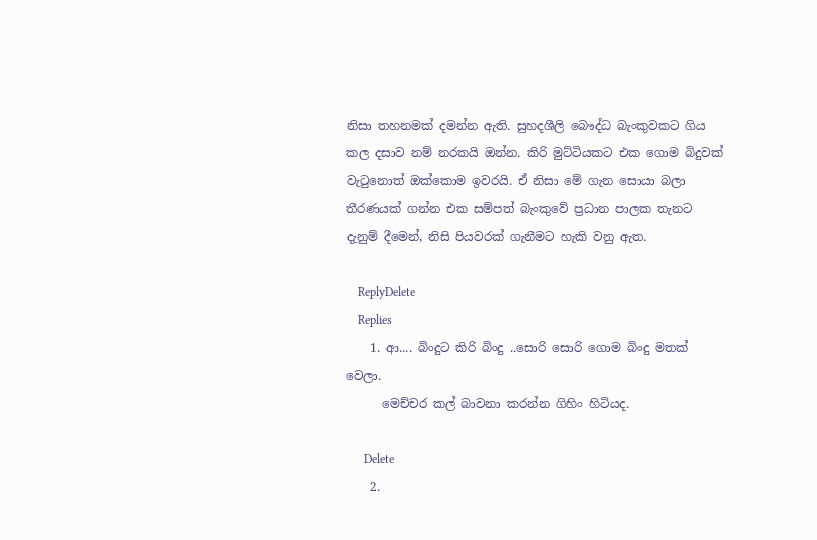නිසා තහනමක් දමන්න ඇති. සුහදශීලි බෞද්ධ බැංකුවකට ගිය කල දසාව නම් නරකයි ඔන්න. කිරි මුට්ටියකට එක ගොම බිදුවක් වැටුනොත් ඔක්කොම ඉවරයි. ඒ නිසා මේ ගැන සොයා බලා තීරණයක් ගන්න එක සම්පත් බැංකුවේ ප්‍රධාන පාලක තැනට දැනුම් දීමෙන්, නිසි පියවරක් ගැනීමට හැකි වනු ඇත.

    ReplyDelete
    Replies
    1. ආ.... බිංදුට කිරි බිංදු ..සොරි සොරි ගොම බිංදු මතක් වෙලා.
      මෙච්චර කල් බාවනා කරන්න ගිහිං හිටියද.

      Delete
    2.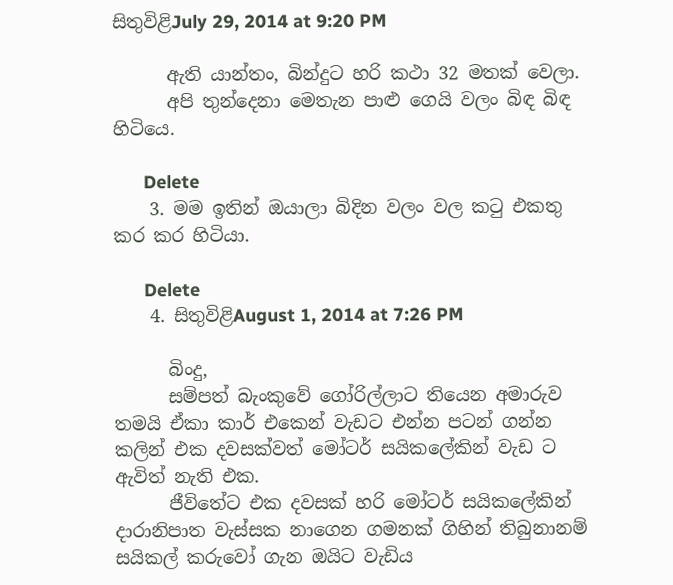සිතුවිළිJuly 29, 2014 at 9:20 PM

      ඇති යාන්තං, බින්දුට හරි කථා 32 මතක් වෙලා.
      අපි තුන්දෙනා මෙතැන පාළු ගෙයි වලං බිඳ බිඳ හිටියෙ.

      Delete
    3. මම ඉතින් ඔයාලා බිදින වලං වල කටු එකතු කර කර හිටියා.

      Delete
    4. සිතුවිළිAugust 1, 2014 at 7:26 PM

      බිංදු,
      සම්පත් බැංකුවේ ගෝරිල්ලාට තියෙන අමාරුව තමයි ඒකා කාර් එකෙන් වැඩට එන්න පටන් ගන්න කලින් එක දවසක්වත් මෝටර් සයිකලේකින් වැඩ ට ඇවිත් නැති එක.
      ජීවිතේට එක දවසක් හරි මෝටර් සයිකලේකින් දාරානිපාත වැස්සක නාගෙන ගමනක් ගිහින් තිබුනානම් සයිකල් කරුවෝ ගැන ඔයිට වැඩිය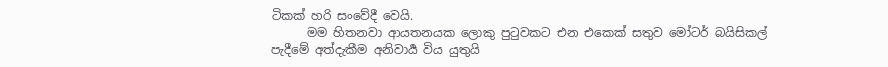ටිකක් හරි සංවේදී වෙයි.
      මම හිතනවා ආයතනයක ලොකු පුටුවකට එන එකෙක් සතුව මෝටර් බයිසිකල් පැදීමේ අත්දැකීම අනිවාර්‍ය විය යුතුයි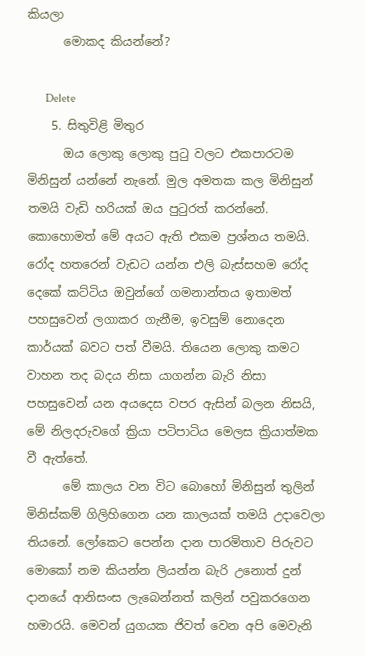කියලා
      මොකද කියන්නේ?

      Delete
    5. සිතුවිළි මිතුර
      ඔය ලොකු ලොකු පුටු වලට එකපාරටම මිනිසුන් යන්නේ නැනේ. මුල අමතක කල මිනිසුන් තමයි වැඩි හරියක් ඔය පුටුරත් කරන්නේ. කොහොමත් මේ අයට ඇති එකම ප්‍රශ්නය තමයි. රෝද හතරෙන් වැඩට යන්න එලි බැස්සහම රෝද දෙකේ කට්ටිය ඔවුන්ගේ ගමනාන්තය ඉතාමත් පහසුවෙන් ලගාකර ගැනීම, ඉවසුම් නොදෙන කාර්යක් බවට පත් වීමයි. තියෙන ලොකු කමට වාහන තද බදය නිසා යාගන්න බැරි නිසා පහසුවෙන් යන අයදෙස වපර ඇසින් බලන නිසයි, මේ නිලදරුවගේ ක්‍රියා පටිපාටිය මෙලස ක්‍රියාත්මක වී ඇත්තේ.
      මේ කාලය වන විට බොහෝ මිනිසුන් තුලින් මිනිස්කම් ගිලිහිගෙන යන කාලයක් තමයි උදාවෙලා තියනේ. ලෝකෙට පෙන්න දාන පාරමිතාව පිරුවට මොකෝ නම කියන්න ලියන්න බැරි උනොත් දුන් දානයේ ආනිසංස ලැබෙන්නත් කලින් පවුකරගෙන හමාරයි. මෙවන් යුගයක ජිවත් වෙන අපි මෙවැනි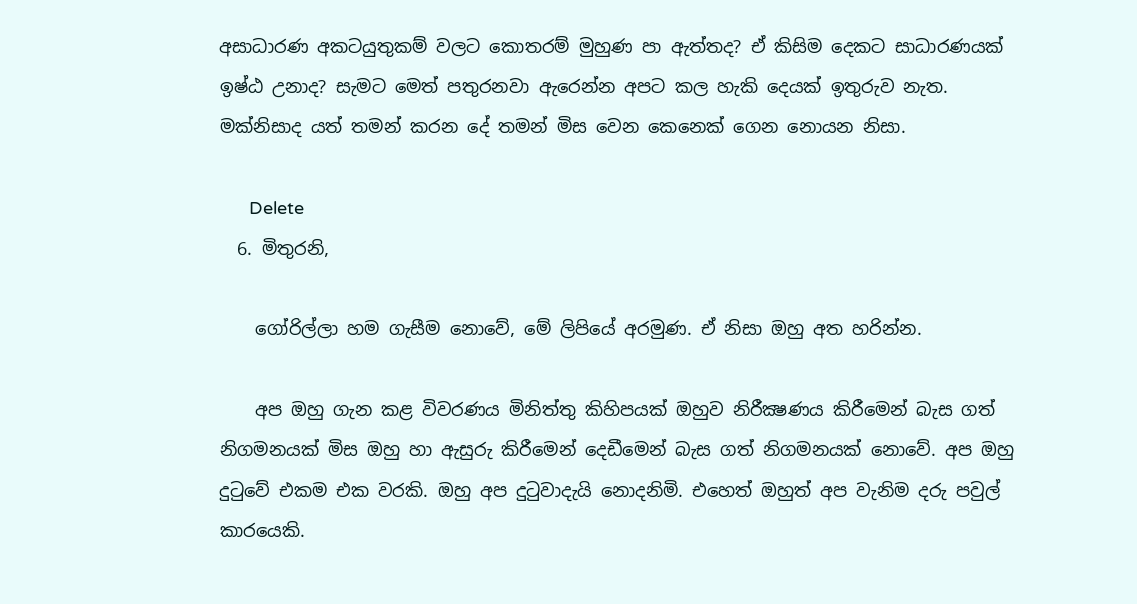අසාධාරණ අකටයුතුකම් වලට කොතරම් මුහුණ පා ඇත්තද? ඒ කිසිම දෙකට සාධාරණයක් ඉෂ්ඨ උනාද? සැමට මෙත් පතුරනවා ඇරෙන්න අපට කල හැකි දෙයක් ඉතුරුව නැත. මක්නිසාද යත් තමන් කරන දේ තමන් මිස වෙන කෙනෙක් ගෙන නොයන නිසා.

      Delete
  6. මිතුරනි,

    ගෝරිල්ලා හම ගැසීම නොවේ, මේ ලිපියේ අරමුණ. ඒ නිසා ඔහු අත හරින්න.

    අප ඔහු ගැන කළ විවරණය මිනිත්තු කිහිපයක් ඔහුව නිරීක්‍ෂණය කිරීමෙන් බැස ගත් නිගමනයක් මිස ඔහු හා ඇසුරු කිරීමෙන් දෙඩීමෙන් බැස ගත් නිගමනයක් නොවේ. අප ඔහු දුටුවේ එකම එක වරකි. ඔහු අප දුටුවාදැයි නොදනිමි. එහෙත් ඔහුත් අප වැනිම දරු පවුල් කාරයෙකි.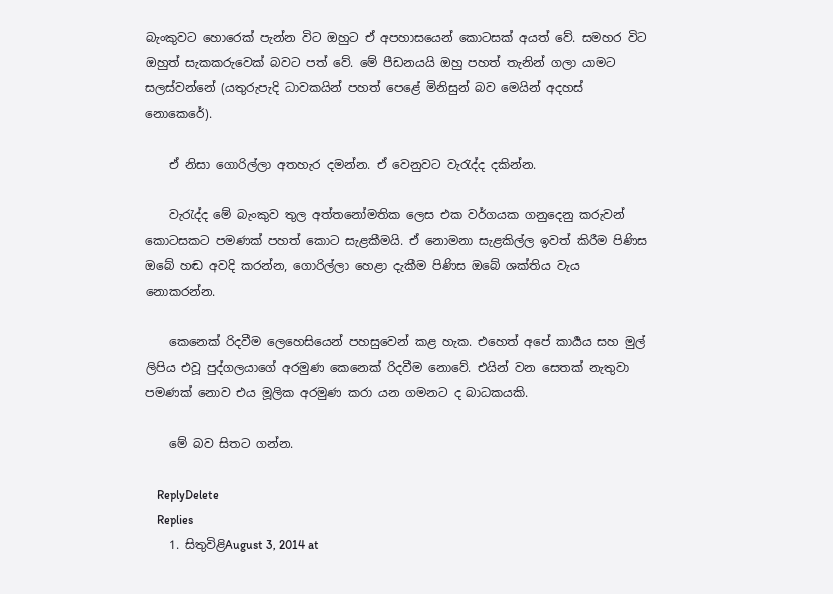බැංකුවට හොරෙක් පැන්න විට ඔහුට ඒ අපහාසයෙන් කොටසක් අයත් වේ. සමහර විට ඔහුත් සැකකරුවෙක් බවට පත් වේ. මේ පීඩනයයි ඔහු පහත් තැනින් ගලා යාමට සලස්වන්නේ (යතුරුපැදි ධාවකයින් පහත් පෙළේ මිනිසුන් බව මෙයින් අදහස් නොකෙරේ).

    ඒ නිසා ගොරිල්ලා අතහැර දමන්න. ඒ වෙනුවට වැරැද්ද දකින්න.

    වැරැද්ද මේ බැංකුව තුල අත්තනෝමතික ලෙස එක වර්ගයක ගනුදෙනු කරුවන් කොටසකට පමණක් පහත් කොට සැළකීමයි. ඒ නොමනා සැළකිල්ල ඉවත් කිරීම පිණිස ඔබේ හඬ අවදි කරන්න, ගොරිල්ලා හෙළා දැකීම පිණිස ඔබේ ශක්තිය වැය නොකරන්න.

    කෙනෙක් රිදවීම ලෙහෙසියෙන් පහසුවෙන් කළ හැක. එහෙත් අපේ කාර්‍යය සහ මුල් ලිපිය එවූ පුද්ගලයාගේ අරමුණ කෙනෙක් රිදවීම නොවේ. එයින් වන සෙතක් නැතුවා පමණක් නොව එය මූලික අරමුණ කරා යන ගමනට ද බාධකයකි.

    මේ බව සිතට ගන්න.

    ReplyDelete
    Replies
    1. සිතුවිළිAugust 3, 2014 at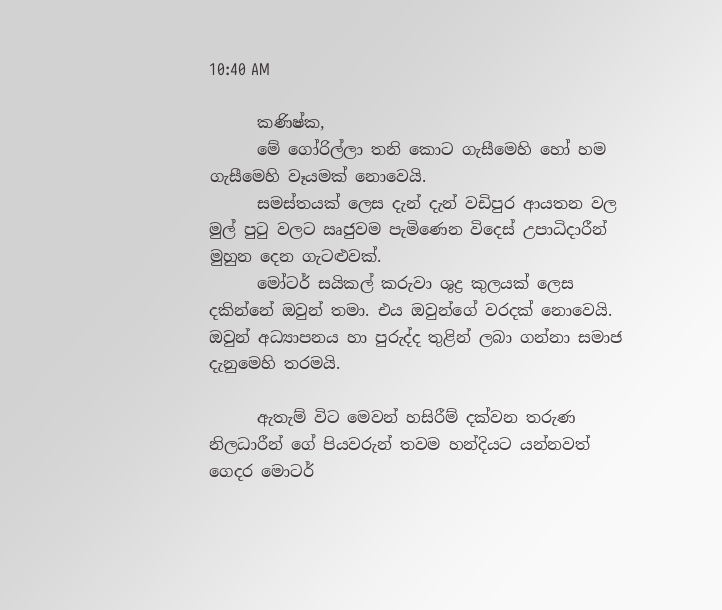10:40 AM

      කණිෂ්ක,
      මේ ගෝරිල්ලා තනි කොට ගැසීමෙහි හෝ හම ගැසීමෙහි වෑයමක් නොවෙයි.
      සමස්තයක් ලෙස දැන් දැන් වඩිපුර ආයතන වල මුල් පුටු වලට ඍජුවම පැමිණෙන විදෙස් උපාධිදාරීන් මුහුන දෙන ගැටළුවක්.
      මෝටර් සයිකල් කරුවා ශුද්‍ර කුලයක් ලෙස දකින්නේ ඔවුන් තමා. එය ඔවුන්ගේ වරදක් නොවෙයි. ඔවුන් අධ්‍යාපනය හා පුරුද්ද තුළින් ලබා ගන්නා සමාජ දැනුමෙහි තරමයි.

      ඇතැම් විට මෙවන් හසිරීම් දක්වන තරුණ නිලධාරීන් ගේ පියවරුන් තවම හන්දියට යන්නවත් ගෙදර මොටර්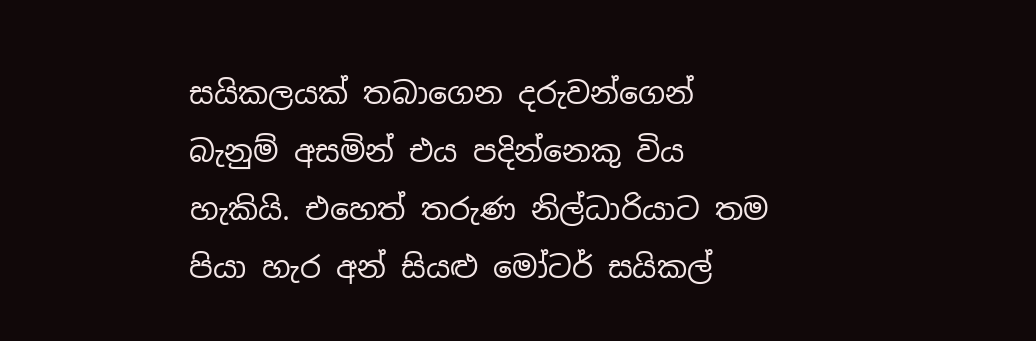සයිකලයක් තබාගෙන දරුවන්ගෙන් බැනුම් අසමින් එය පදින්නෙකු විය හැකියි. එහෙත් තරුණ නිල්ධාරියාට තම පියා හැර අන් සියළු මෝටර් සයිකල්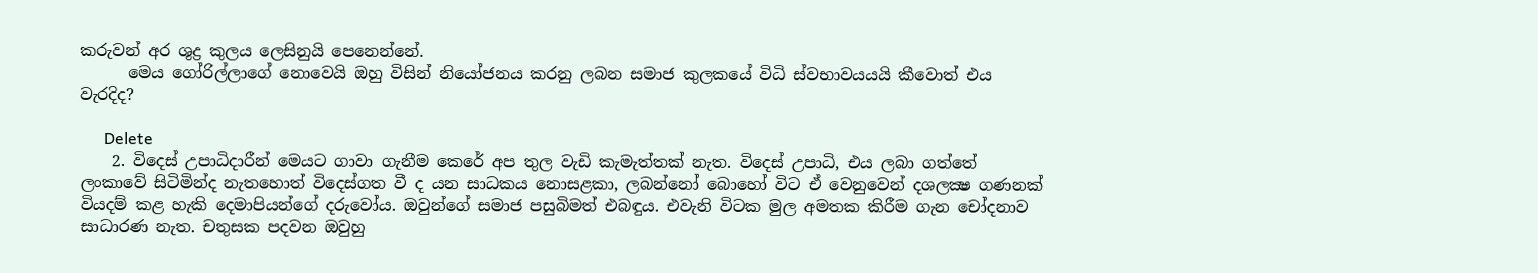කරුවන් අර ශුද්‍ර කුලය ලෙසිනුයි පෙනෙන්නේ.
      මෙය ගෝරිල්ලාගේ නොවෙයි ඔහු විසින් නියෝජනය කරනු ලබන සමාජ කුලකයේ විධි ස්වභාවයයයි කීවොත් එය වැරදිද?

      Delete
    2. විදෙස් උපාධිදාරීන් මෙයට ගාවා ගැනීම කෙරේ අප තුල වැඩි කැමැත්තක් නැත. විදෙස් උපාධි, එය ලබා ගත්තේ ලංකාවේ සිටිමින්ද නැතහොත් විදෙස්ගත වී ද යන සාධකය නොසළකා, ලබන්නෝ බොහෝ විට ඒ වෙනුවෙන් දශලක්‍ෂ ගණනක් වියදම් කළ හැකි දෙමාපියන්ගේ දරුවෝය. ඔවුන්ගේ සමාජ පසුබිමත් එබඳුය. එවැනි විටක මුල අමතක කිරීම ගැන චෝදනාව සාධාරණ නැත. චතුසක පදවන ඔවුහු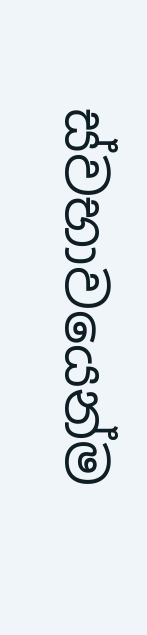ස්වභාවයෙන්ම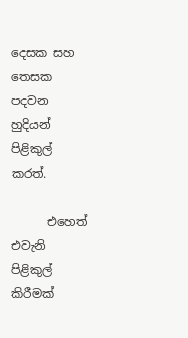දෙසක සහ තෙසක පදවන හුදියන් පිළිකුල් කරත්.

      එහෙත් එවැනි පිළිකුල් කිරීමක්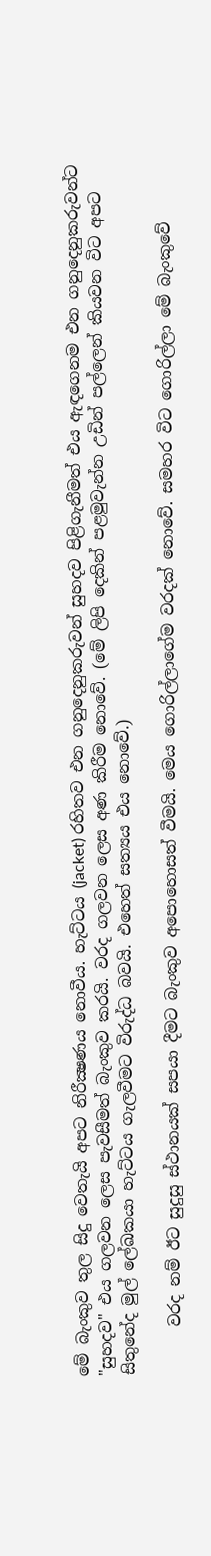මේ බැංකුව තුල සිදු වෙතැයි අපට නිරීක්‍ෂණය නොවීය. හැට්ටය (jacket) රහිතව එන ගනුදෙනුකරුවන් සුහදව පිළිගැනීමත් එය ඇඳගෙනම එන ගනුදෙනුකරුවන්ට "සුහදව" එය ගලවන ලෙස පැවසීමත් බැංකුව කරයි. වරද ගලවන ලෙස අණ කිරීම නොවේ. (මේ ලිපි දෙකින් පළමුවැන්න උඩින් පල්ලෙන් කියවන විට අපට සිතුනේද මුල් ලේඛකයා හැට්ටය ගැලවීමට විරුද්ධ බවයි. එහෙත් සත්‍යය එය නොවේ.)

      වරද නම් ඊට සුදුසු ස්ථානයක් සපයා දීමට බැංකුව අපොහොසත් වීමයි. මෙය ගොරිල්ලාගේම වරදක් නොවේ. සමහර විට ගොරිල්ලා මේ බැංකුවේ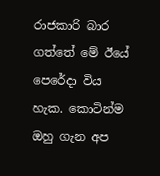රාජකාරි බාර ගත්තේ මේ ඊයේ පෙරේදා විය හැක. කොටින්ම ඔහු ගැන අප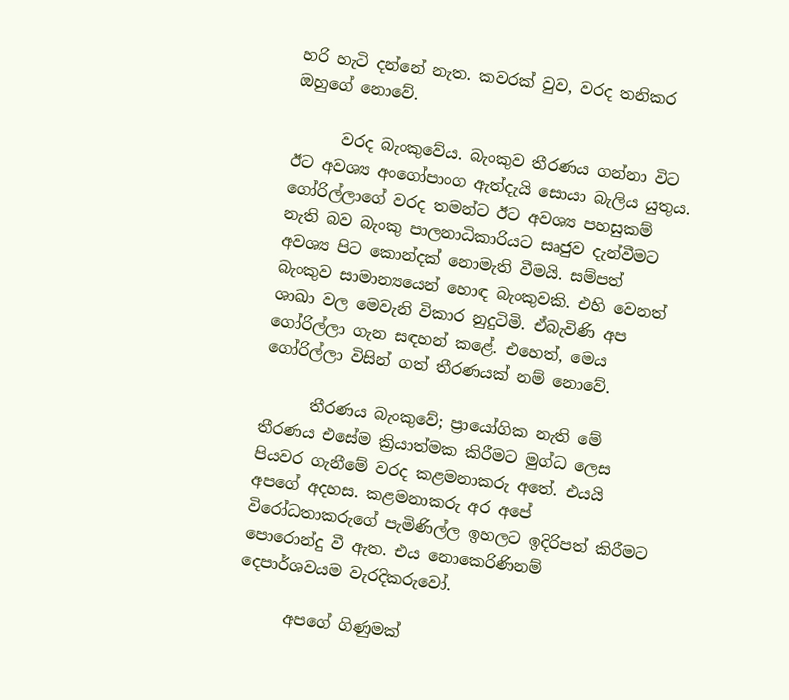හරි හැටි දන්නේ නැත. කවරක් වුව, වරද තනිකර ඔහුගේ නොවේ.

      වරද බැංකුවේය. බැංකුව තීරණය ගන්නා විට ඊට අවශ්‍ය අංගෝපාංග ඇත්දැයි සොයා බැලිය යුතුය. ගෝරිල්ලාගේ වරද තමන්ට ඊට අවශ්‍ය පහසුකම් නැති බව බැංකු පාලනාධිකාරියට සෘජුව දැන්වීමට අවශ්‍ය පිට කොන්දක් නොමැති වීමයි. සම්පත් බැංකුව සාමාන්‍යයෙන් හොඳ බැංකුවකි. එහි වෙනත් ශාඛා වල මෙවැනි විකාර නුදුටිමි. ඒබැවිණි අප ගෝරිල්ලා ගැන සඳහන් කළේ. එහෙත්, මෙය ගෝරිල්ලා විසින් ගත් තීරණයක් නම් නොවේ.

      තීරණය බැංකුවේ; ප්‍රායෝගික නැති මේ තීරණය එසේම ක්‍රියාත්මක කිරීමට මුග්ධ ලෙස පියවර ගැනීමේ වරද කළමනාකරු අතේ. එයයි අපගේ අදහස. කළමනාකරු අර අපේ විරෝධතාකරුගේ පැමිණිල්ල ඉහලට ඉදිරිපත් කිරීමට පොරොන්දු වී ඇත. එය නොකෙරිණිනම් දෙපාර්ශවයම වැරදිකරුවෝ.

      අපගේ ගිණුමක්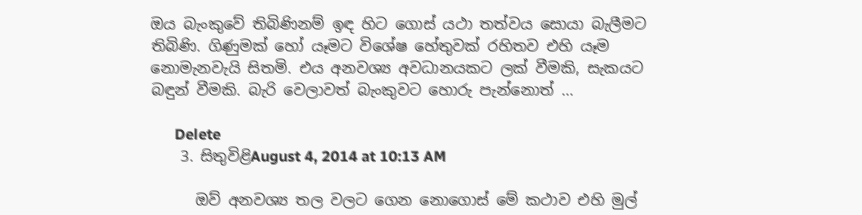ඔය බැංකුවේ තිබිණිනම් ඉඳ හිට ගොස් යථා තත්වය සොයා බැලීමට තිබිණි. ගිණුමක් හෝ යෑමට විශේෂ හේතුවක් රහිතව එහි යෑම නොමැනවැයි සිතමි. එය අනවශ්‍ය අවධානයකට ලක් වීමකි, සැකයට බඳුන් වීමකි. බැරි වෙලාවත් බැංකුවට හොරු පැන්නොත් ...

      Delete
    3. සිතුවිළිAugust 4, 2014 at 10:13 AM

      ඔව් අනවශ්‍ය තල වලට ගෙන නොගොස් මේ කථාව එහි මුල්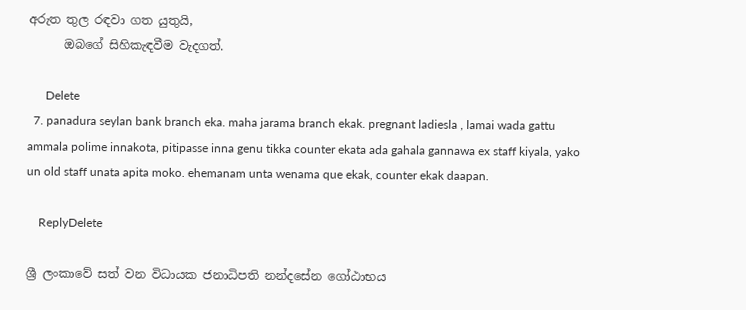අරුත තුල රඳවා ගත යුතුයි,
      ඔබගේ සිහිකැඳවීම වැදගත්.

      Delete
  7. panadura seylan bank branch eka. maha jarama branch ekak. pregnant ladiesla , lamai wada gattu ammala polime innakota, pitipasse inna genu tikka counter ekata ada gahala gannawa ex staff kiyala, yako un old staff unata apita moko. ehemanam unta wenama que ekak, counter ekak daapan.

    ReplyDelete

ශ්‍රී ලංකාවේ සත් වන විධායක ජනාධිපති නන්දසේන ගෝඨාභය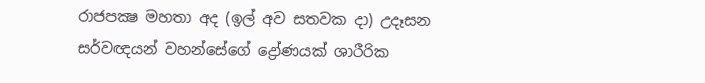රාජපක්‍ෂ මහතා අද (ඉල් අව සතවක දා) උදෑසන සර්වඥයන් වහන්සේගේ ද්‍රෝණයක් ශාරීරික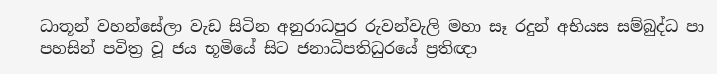ධාතූන් වහන්සේලා වැඩ සිටින අනුරාධපුර රුවන්වැලි මහා සෑ රදුන් අභියස සම්බුද්ධ පා පහසින් පවිත්‍ර වූ ජය භූමියේ සිට ජනාධිපතිධුරයේ ප්‍රතිඥා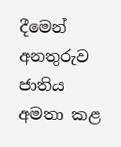දීමෙන් අනතුරුව ජාතිය අමතා කළ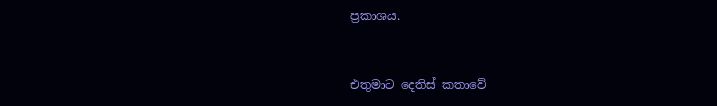ප්‍රකාශය.


එතුමාට දෙතිස් කතාවේ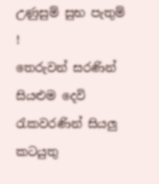උණුසුම් සුභ පැතුම් !
තෙරුවන් සරණින් සියළුම දෙවි රැකවරණින් සියලු කටයුතු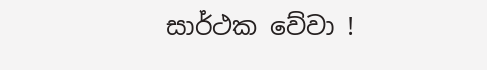සාර්ථක වේවා !